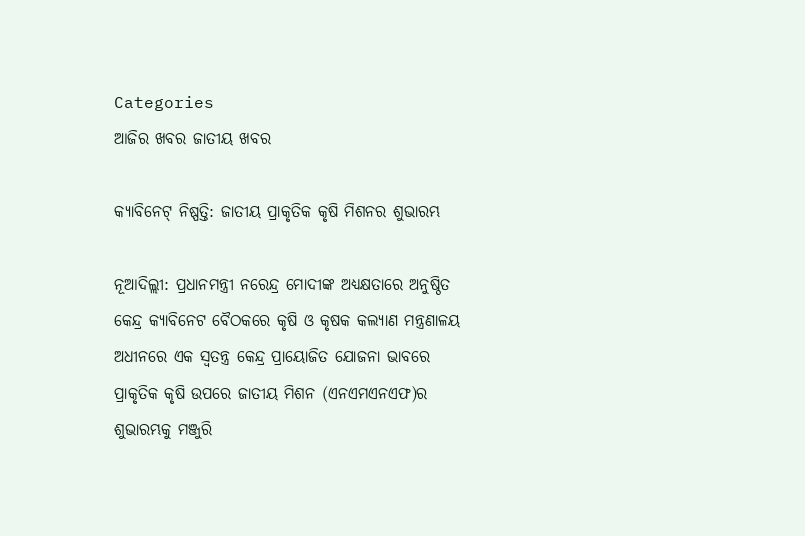Categories
ଆଜିର ଖବର ଜାତୀୟ ଖବର

କ୍ୟାବିନେଟ୍‌ ନିଷ୍ପତ୍ତି: ଜାତୀୟ ପ୍ରାକୃତିକ କୃଷି ମିଶନର ଶୁଭାରମ୍ଭ

ନୂଆଦିଲ୍ଲୀ: ପ୍ରଧାନମନ୍ତ୍ରୀ ନରେନ୍ଦ୍ର ମୋଦୀଙ୍କ ଅଧ୍ୟକ୍ଷତାରେ ଅନୁଷ୍ଠିତ କେନ୍ଦ୍ର କ୍ୟାବିନେଟ ବୈଠକରେ କୃଷି ଓ କୃଷକ କଲ୍ୟାଣ ମନ୍ତ୍ରଣାଳୟ ଅଧୀନରେ ଏକ ସ୍ୱତନ୍ତ୍ର କେନ୍ଦ୍ର ପ୍ରାୟୋଜିତ ଯୋଜନା ଭାବରେ ପ୍ରାକୃତିକ କୃଷି ଉପରେ ଜାତୀୟ ମିଶନ (ଏନଏମଏନଏଫ)ର ଶୁଭାରମ୍ଭକୁ ମଞ୍ଜୁରି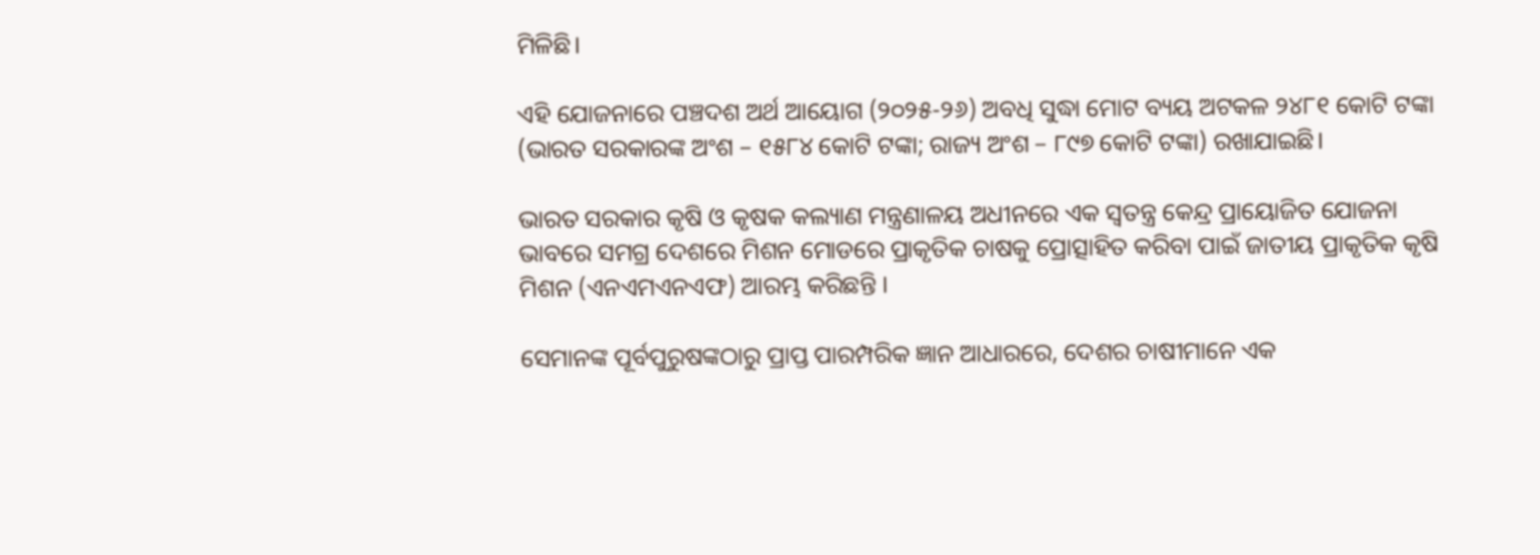ମିଳିଛି।

ଏହି ଯୋଜନାରେ ପଞ୍ଚଦଶ ଅର୍ଥ ଆୟୋଗ (୨୦୨୫-୨୬) ଅବଧି ସୁଦ୍ଧା ମୋଟ ବ୍ୟୟ ଅଟକଳ ୨୪୮୧ କୋଟି ଟଙ୍କା (ଭାରତ ସରକାରଙ୍କ ଅଂଶ – ୧୫୮୪ କୋଟି ଟଙ୍କା; ରାଜ୍ୟ ଅଂଶ – ୮୯୭ କୋଟି ଟଙ୍କା) ରଖାଯାଇଛି।

ଭାରତ ସରକାର କୃଷି ଓ କୃଷକ କଲ୍ୟାଣ ମନ୍ତ୍ରଣାଳୟ ଅଧୀନରେ ଏକ ସ୍ୱତନ୍ତ୍ର କେନ୍ଦ୍ର ପ୍ରାୟୋଜିତ ଯୋଜନା ଭାବରେ ସମଗ୍ର ଦେଶରେ ମିଶନ ମୋଡରେ ପ୍ରାକୃତିକ ଚାଷକୁ ପ୍ରୋତ୍ସାହିତ କରିବା ପାଇଁ ଜାତୀୟ ପ୍ରାକୃତିକ କୃଷି ମିଶନ (ଏନଏମଏନଏଫ) ଆରମ୍ଭ କରିଛନ୍ତି ।

ସେମାନଙ୍କ ପୂର୍ବପୁରୁଷଙ୍କଠାରୁ ପ୍ରାପ୍ତ ପାରମ୍ପରିକ ଜ୍ଞାନ ଆଧାରରେ, ଦେଶର ଚାଷୀମାନେ ଏକ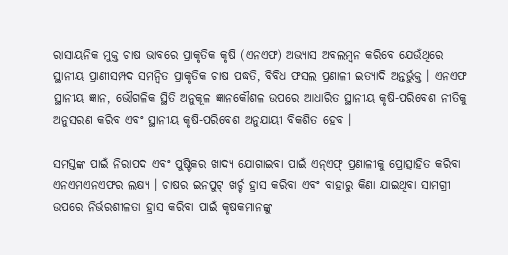ରାସାୟନିକ ମୁକ୍ତ ଚାଷ ଭାବରେ ପ୍ରାକୃତିକ କୃଷି (ଏନଏଫ) ଅଭ୍ୟାସ ଅବଲମ୍ବନ କରିବେ ଯେଉଁଥିରେ ସ୍ଥାନୀୟ ପ୍ରାଣୀସମ୍ପଦ ସମନ୍ୱିତ ପ୍ରାକୃତିକ ଚାଷ ପଦ୍ଧତି, ବିବିଧ ଫସଲ ପ୍ରଣାଳୀ ଇତ୍ୟାଦି ଅନ୍ତର୍ଭୁକ୍ତ । ଏନଏଫ ସ୍ଥାନୀୟ ଜ୍ଞାନ, ଭୌଗଳିକ ସ୍ଥିତି ଅନୁକୂଳ ଜ୍ଞାନକୌଶଳ ଉପରେ ଆଧାରିତ ସ୍ଥାନୀୟ କୃଷି-ପରିବେଶ ନୀତିକୁ ଅନୁସରଣ କରିବ ଏବଂ ସ୍ଥାନୀୟ କୃଷି-ପରିବେଶ ଅନୁଯାୟୀ ବିକଶିତ ହେବ ।

ସମସ୍ତଙ୍କ ପାଇଁ ନିରାପଦ ଏବଂ ପୁଷ୍ଟିକର ଖାଦ୍ୟ ଯୋଗାଇବା ପାଇଁ ଏନ୍ଏଫ୍ ପ୍ରଣାଳୀକୁ ପ୍ରୋତ୍ସାହିତ କରିବା ଏନଏମଏନଏଫର ଲକ୍ଷ୍ୟ । ଚାଷର ଇନପୁଟ୍ ଖର୍ଚ୍ଚ ହ୍ରାସ କରିବା ଏବଂ ବାହାରୁ କିଣା ଯାଇଥିବା ସାମଗ୍ରୀ ଉପରେ ନିର୍ଭରଶୀଳତା ହ୍ରାସ କରିବା ପାଇଁ କୃଷକମାନଙ୍କୁ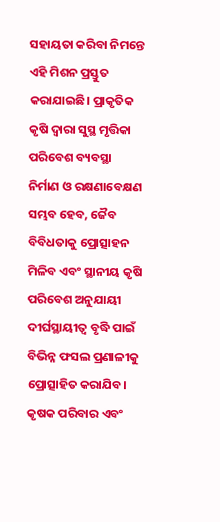ସହାୟତା କରିବା ନିମନ୍ତେ ଏହି ମିଶନ ପ୍ରସ୍ତୁତ କରାଯାଇଛି। ପ୍ରାକୃତିକ କୃଷି ଦ୍ୱାରା ସୁସ୍ଥ ମୃତ୍ତିକା ପରିବେଶ ବ୍ୟବସ୍ଥା ନିର୍ମାଣ ଓ ରକ୍ଷଣାବେକ୍ଷଣ ସମ୍ଭବ ହେବ, ଜୈବ ବିବିଧତାକୁ ପ୍ରୋତ୍ସାହନ ମିଳିବ ଏବଂ ସ୍ଥାନୀୟ କୃଷି ପରିବେଶ ଅନୁଯାୟୀ ଦୀର୍ଘସ୍ଥାୟୀତ୍ୱ ବୃଦ୍ଧି ପାଇଁ ବିଭିନ୍ନ ଫସଲ ପ୍ରଣାଳୀକୁ ପ୍ରୋତ୍ସାହିତ କରାଯିବ। କୃଷକ ପରିବାର ଏବଂ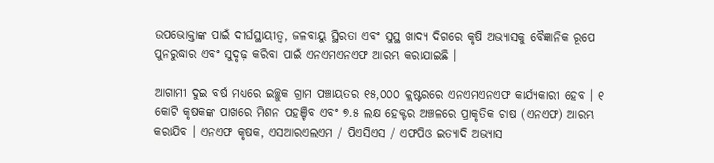ଉପଭୋକ୍ତାଙ୍କ ପାଇଁ ଦୀର୍ଘସ୍ଥାୟୀତ୍ୱ, ଜଳବାୟୁ ସ୍ଥିରତା ଏବଂ ସୁସ୍ଥ ଖାଦ୍ୟ ଦିଗରେ କୃଷି ଅଭ୍ୟାସକୁ ବୈଜ୍ଞାନିକ ରୂପେ ପୁନରୁଦ୍ଧାର ଏବଂ ସୁଦୃଢ଼ କରିବା ପାଇଁ ଏନଏମଏନଏଫ ଆରମ୍ଭ କରାଯାଇଛି ।

ଆଗାମୀ ଦୁଇ ବର୍ଷ ମଧ୍ୟରେ ଇଚ୍ଛୁକ ଗ୍ରାମ ପଞ୍ଚାୟତର ୧୫,୦୦୦ କ୍ଲଷ୍ଟରରେ ଏନଏମଏନଏଫ କାର୍ଯ୍ୟକାରୀ ହେବ । ୧ କୋଟି କୃଷକଙ୍କ ପାଖରେ ମିଶନ ପହଞ୍ଚିବ ଏବଂ ୭.୫ ଲକ୍ଷ ହେକ୍ଟର ଅଞ୍ଚଳରେ ପ୍ରାକୃତିକ ଚାଷ (ଏନଏଫ) ଆରମ୍ଭ କରାଯିବ । ଏନଏଫ କୃଷକ, ଏସଆରଏଲଏମ / ପିଏସିଏସ / ଏଫପିଓ ଇତ୍ୟାଦି ଅଭ୍ୟାସ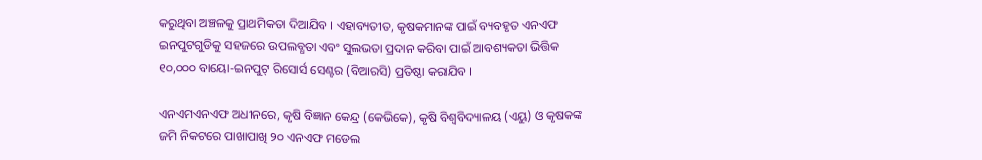କରୁଥିବା ଅଞ୍ଚଳକୁ ପ୍ରାଥମିକତା ଦିଆଯିବ । ଏହାବ୍ୟତୀତ, କୃଷକମାନଙ୍କ ପାଇଁ ବ୍ୟବହୃତ ଏନଏଫ ଇନପୁଟଗୁଡିକୁ ସହଜରେ ଉପଲବ୍ଧତା ଏବଂ ସୁଲଭତା ପ୍ରଦାନ କରିବା ପାଇଁ ଆବଶ୍ୟକତା ଭିତ୍ତିକ ୧୦,୦୦୦ ବାୟୋ-ଇନପୁଟ୍ ରିସୋର୍ସ ସେଣ୍ଟର (ବିଆରସି) ପ୍ରତିଷ୍ଠା କରାଯିବ ।

ଏନଏମଏନଏଫ ଅଧୀନରେ, କୃଷି ବିଜ୍ଞାନ କେନ୍ଦ୍ର (କେଭିକେ), କୃଷି ବିଶ୍ୱବିଦ୍ୟାଳୟ (ଏୟୁ) ଓ କୃଷକଙ୍କ ଜମି ନିକଟରେ ପାଖାପାଖି ୨୦ ଏନଏଫ ମଡେଲ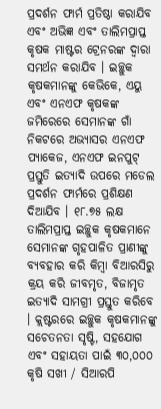ପ୍ରଦର୍ଶନ ଫାର୍ମ ପ୍ରତିଷ୍ଠା କରାଯିବ ଏବଂ ଅଭିଜ୍ଞ ଏବଂ ତାଲିମପ୍ରାପ୍ତ କୃଷକ ମାଷ୍ଟର ଟ୍ରେନରଙ୍କ ଦ୍ୱାରା ସମର୍ଥନ କରାଯିବ । ଇଚ୍ଛୁକ କୃଷକମାନଙ୍କୁ କେଭିକେ, ଏୟୁ ଏବଂ ଏନଏଫ କୃଷକଙ୍କ ଜମିରେରେ ସେମାନଙ୍କ ଗାଁ ନିକଟରେ ଅଭ୍ୟାସର ଏନଏଫ ପ୍ୟାକେଜ, ଏନଏଫ ଇନପୁଟ୍ ପ୍ରସ୍ତୁତି ଇତ୍ୟାଦି ଉପରେ ମଡେଲ ପ୍ରଦର୍ଶନ ଫାର୍ମରେ ପ୍ରଶିକ୍ଷଣ ଦିଆଯିବ । ୧୮.୭୫ ଲକ୍ଷ ତାଲିମପ୍ରାପ୍ତ ଇଚ୍ଛୁକ କୃଷକମାନେ ସେମାନଙ୍କ ଗୃହପାଳିତ ପ୍ରାଣୀଙ୍କୁ ବ୍ୟବହାର କରି କିମ୍ବା ବିଆରସିରୁ କ୍ରୟ କରି ଜୀବମୃତ, ବିଜାମୃତ ଇତ୍ୟାଦି ସାମଗ୍ରୀ ପ୍ରସ୍ତୁତ କରିବେ । କ୍ଲଷ୍ଟରରେ ଇଚ୍ଛୁକ କୃଷକମାନଙ୍କୁ ସଚେତନତା ସୃଷ୍ଟି, ସହଯୋଗ ଏବଂ ସହାୟତା ପାଇଁ ୩୦,୦୦୦ କୃଷି ସଖୀ / ସିଆରପି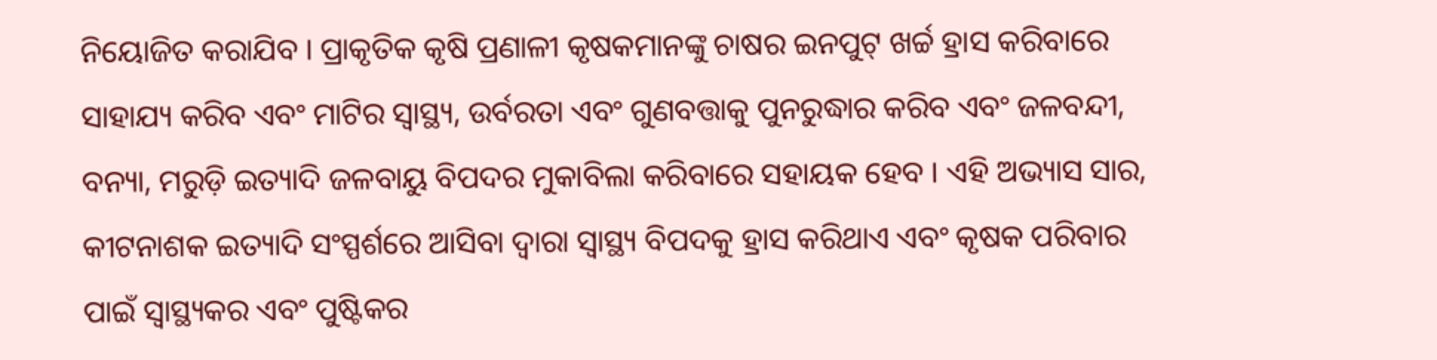ନିୟୋଜିତ କରାଯିବ । ପ୍ରାକୃତିକ କୃଷି ପ୍ରଣାଳୀ କୃଷକମାନଙ୍କୁ ଚାଷର ଇନପୁଟ୍ ଖର୍ଚ୍ଚ ହ୍ରାସ କରିବାରେ ସାହାଯ୍ୟ କରିବ ଏବଂ ମାଟିର ସ୍ୱାସ୍ଥ୍ୟ, ଉର୍ବରତା ଏବଂ ଗୁଣବତ୍ତାକୁ ପୁନରୁଦ୍ଧାର କରିବ ଏବଂ ଜଳବନ୍ଦୀ, ବନ୍ୟା, ମରୁଡ଼ି ଇତ୍ୟାଦି ଜଳବାୟୁ ବିପଦର ମୁକାବିଲା କରିବାରେ ସହାୟକ ହେବ । ଏହି ଅଭ୍ୟାସ ସାର, କୀଟନାଶକ ଇତ୍ୟାଦି ସଂସ୍ପର୍ଶରେ ଆସିବା ଦ୍ୱାରା ସ୍ୱାସ୍ଥ୍ୟ ବିପଦକୁ ହ୍ରାସ କରିଥାଏ ଏବଂ କୃଷକ ପରିବାର ପାଇଁ ସ୍ୱାସ୍ଥ୍ୟକର ଏବଂ ପୁଷ୍ଟିକର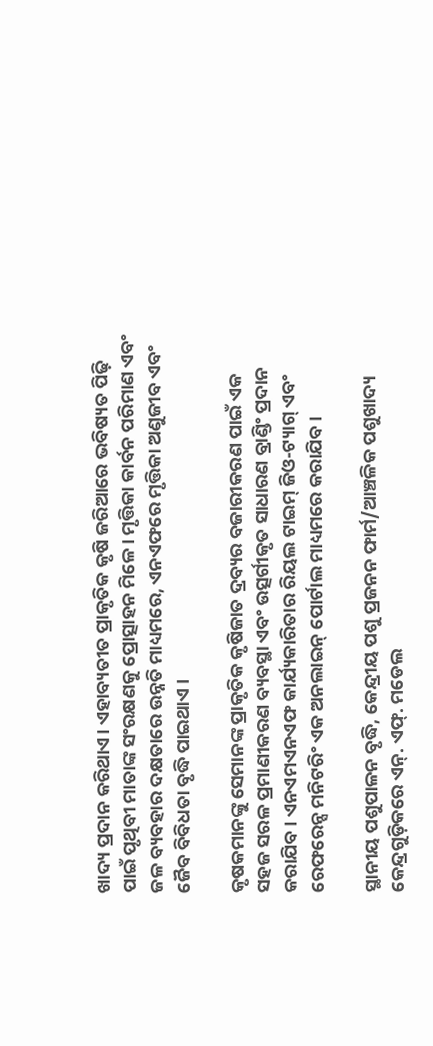ଖାଦ୍ୟ ପ୍ରଦାନ କରିଥାଏ। ଏହାବ୍ୟତୀତ ପ୍ରାକୃତିକ କୃଷି ଜରିଆରେ ଭବିଷ୍ୟତ ପିଢ଼ି ପାଇଁ ପୃଥିବୀ ମାତାଙ୍କ ସଂରକ୍ଷଣକୁ ପ୍ରୋତ୍ସାହନ ମିଳେ। ମୃତ୍ତିକା କାର୍ବନ ପରିମାଣ ଏବଂ ଜଳ ବ୍ୟବହାର ଦକ୍ଷତାରେ ଉନ୍ନତି ମାଧ୍ୟମରେ, ଏନଏଫରେ ମୃତ୍ତିକା ଅଣୁଜୀବ ଏବଂ ଜୈବ ବିବିଧତା ବୃଦ୍ଧି ପାଇଥାଏ ।

କୃଷକମାନଙ୍କୁ ସେମାନଙ୍କ ପ୍ରାକୃତିକ କୃଷିଜାତ ଦ୍ରବ୍ୟର ବଜାରୀକରଣ ପାଇଁ ଏକ ସହଜ ସରଳ ପ୍ରମାଣୀକରଣ ବ୍ୟବସ୍ଥା ଏବଂ ଉତ୍ସର୍ଗୀକୃତ ସାଧାରଣ ବ୍ରାଣ୍ଡିଂ ପ୍ରଦାନ କରାଯିବ । ଏନଏମଏନଏଫ କାର୍ଯ୍ୟକାରିତାର ରିୟଲ ଟାଇମ୍ ଜିଓ-ଟ୍ୟାଗ୍ ଏବଂ ରେଫରେନ୍ସ ମନିଟରିଂ ଏକ ଅନଲାଇନ୍ ପୋର୍ଟାଲ ମାଧ୍ୟମରେ କରାଯିବ ।

ସ୍ଥାନୀୟ ପଶୁପାଳନ ବୃଦ୍ଧି, କେନ୍ଦ୍ରୀୟ ପଶୁ ପ୍ରଜନନ ଫାର୍ମ/ଆଞ୍ଚଳିକ ପଶୁଖାଦ୍ୟ କେନ୍ଦ୍ରଗୁଡ଼ିକରେ ଏନ୍. ଏଫ୍. ମଡେଲ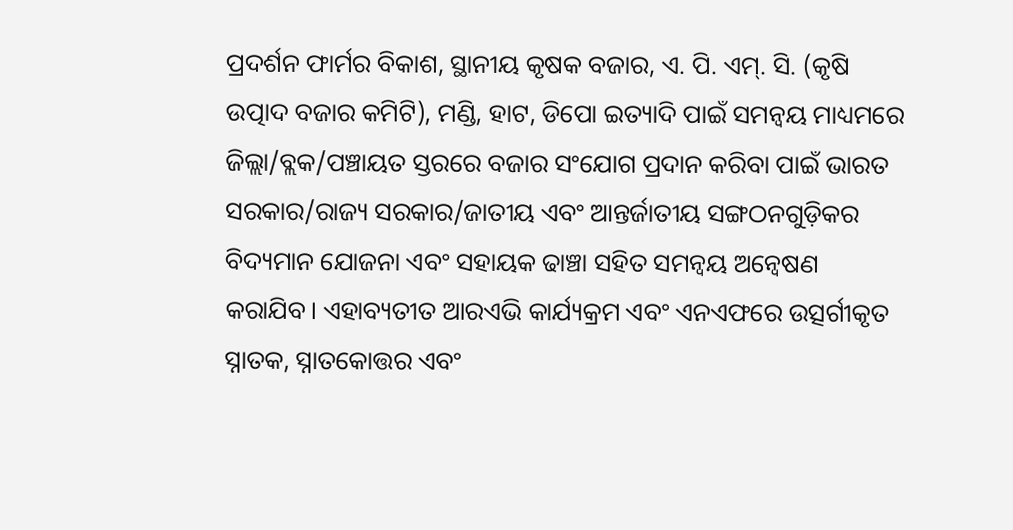ପ୍ରଦର୍ଶନ ଫାର୍ମର ବିକାଶ, ସ୍ଥାନୀୟ କୃଷକ ବଜାର, ଏ. ପି. ଏମ୍. ସି. (କୃଷି ଉତ୍ପାଦ ବଜାର କମିଟି), ମଣ୍ଡି, ହାଟ, ଡିପୋ ଇତ୍ୟାଦି ପାଇଁ ସମନ୍ୱୟ ମାଧ୍ୟମରେ ଜିଲ୍ଲା/ବ୍ଲକ/ପଞ୍ଚାୟତ ସ୍ତରରେ ବଜାର ସଂଯୋଗ ପ୍ରଦାନ କରିବା ପାଇଁ ଭାରତ ସରକାର/ରାଜ୍ୟ ସରକାର/ଜାତୀୟ ଏବଂ ଆନ୍ତର୍ଜାତୀୟ ସଙ୍ଗଠନଗୁଡ଼ିକର ବିଦ୍ୟମାନ ଯୋଜନା ଏବଂ ସହାୟକ ଢାଞ୍ଚା ସହିତ ସମନ୍ୱୟ ଅନ୍ୱେଷଣ କରାଯିବ। ଏହାବ୍ୟତୀତ ଆରଏଭି କାର୍ଯ୍ୟକ୍ରମ ଏବଂ ଏନଏଫରେ ଉତ୍ସର୍ଗୀକୃତ ସ୍ନାତକ, ସ୍ନାତକୋତ୍ତର ଏବଂ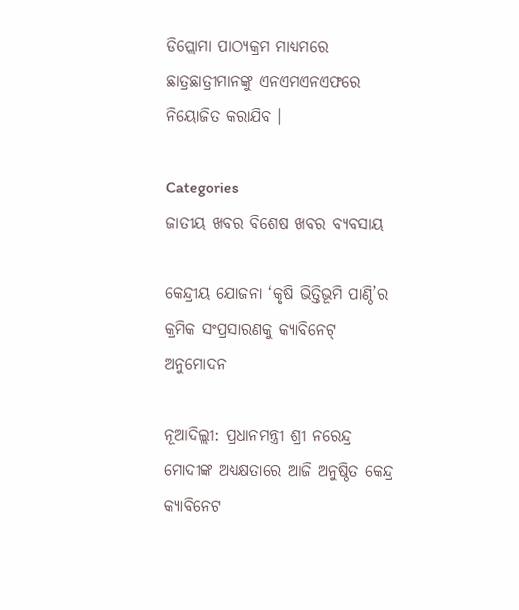ଡିପ୍ଲୋମା ପାଠ୍ୟକ୍ରମ ମାଧ୍ୟମରେ ଛାତ୍ରଛାତ୍ରୀମାନଙ୍କୁ ଏନଏମଏନଏଫରେ ନିୟୋଜିତ କରାଯିବ ।

Categories
ଜାତୀୟ ଖବର ବିଶେଷ ଖବର ବ୍ୟବସାୟ

କେନ୍ଦ୍ରୀୟ ଯୋଜନା ‘କୃଷି ଭିତ୍ତିଭୂମି ପାଣ୍ଠି’ର କ୍ରମିକ ସଂପ୍ରସାରଣକୁ କ୍ୟାବିନେଟ୍ ଅନୁମୋଦନ

ନୂଆଦିଲ୍ଲୀ: ପ୍ରଧାନମନ୍ତ୍ରୀ ଶ୍ରୀ ନରେନ୍ଦ୍ର ମୋଦୀଙ୍କ ଅଧ୍ୟକ୍ଷତାରେ ଆଜି ଅନୁଷ୍ଠିତ କେନ୍ଦ୍ର କ୍ୟାବିନେଟ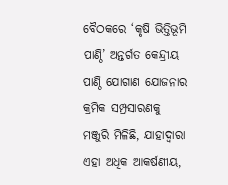ବୈଠକରେ ‘କୃଷି ଭିତ୍ତିଭୂମି ପାଣ୍ଠି’ ଅନ୍ତର୍ଗତ କେନ୍ଦ୍ରୀୟ ପାଣ୍ଠି ଯୋଗାଣ ଯୋଜନାର କ୍ରମିକ ସମ୍ପ୍ରସାରଣକୁ ମଞ୍ଜୁରି ମିଳିଛି, ଯାହାଦ୍ୱାରା ଏହା ଅଧିକ ଆକର୍ଷଣୀୟ,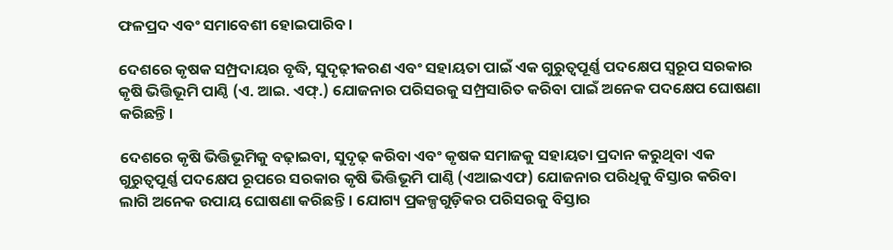ଫଳପ୍ରଦ ଏବଂ ସମାବେଶୀ ହୋଇପାରିବ।

ଦେଶରେ କୃଷକ ସମ୍ପ୍ରଦାୟର ବୃଦ୍ଧି, ସୁଦୃଢ଼ୀକରଣ ଏବଂ ସହାୟତା ପାଇଁ ଏକ ଗୁରୁତ୍ୱପୂର୍ଣ୍ଣ ପଦକ୍ଷେପ ସ୍ୱରୂପ ସରକାର କୃଷି ଭିତ୍ତିଭୂମି ପାଣ୍ଠି (ଏ. ଆଇ. ଏଫ୍.) ଯୋଜନାର ପରିସରକୁ ସମ୍ପ୍ରସାରିତ କରିବା ପାଇଁ ଅନେକ ପଦକ୍ଷେପ ଘୋଷଣା କରିଛନ୍ତି।

ଦେଶରେ କୃଷି ଭିତ୍ତିଭୂମିକୁ ବଢ଼ାଇବା, ସୁଦୃଢ଼ କରିବା ଏବଂ କୃଷକ ସମାଜକୁ ସହାୟତା ପ୍ରଦାନ କରୁଥିବା ଏକ ଗୁରୁତ୍ୱପୂର୍ଣ୍ଣ ପଦକ୍ଷେପ ରୂପରେ ସରକାର କୃଷି ଭିତ୍ତିଭୂମି ପାଣ୍ଠି (ଏଆଇଏଫ) ଯୋଜନାର ପରିଧିକୁ ବିସ୍ତାର କରିବା ଲାଗି ଅନେକ ଉପାୟ ଘୋଷଣା କରିଛନ୍ତି । ଯୋଗ୍ୟ ପ୍ରକଳ୍ପଗୁଡ଼ିକର ପରିସରକୁ ବିସ୍ତାର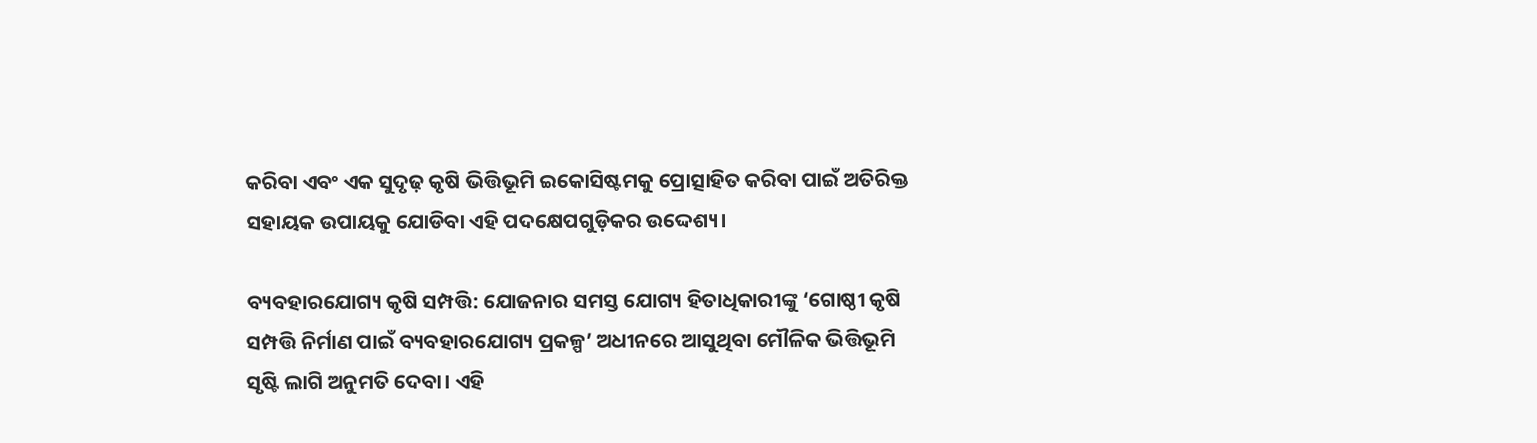କରିବା ଏବଂ ଏକ ସୁଦୃଢ଼ କୃଷି ଭିତ୍ତିଭୂମି ଇକୋସିଷ୍ଟମକୁ ପ୍ରୋତ୍ସାହିତ କରିବା ପାଇଁ ଅତିରିକ୍ତ ସହାୟକ ଉପାୟକୁ ଯୋଡିବା ଏହି ପଦକ୍ଷେପଗୁଡ଼ିକର ଉଦ୍ଦେଶ୍ୟ।

ବ୍ୟବହାରଯୋଗ୍ୟ କୃଷି ସମ୍ପତ୍ତି: ଯୋଜନାର ସମସ୍ତ ଯୋଗ୍ୟ ହିତାଧିକାରୀଙ୍କୁ ‘ଗୋଷ୍ଠୀ କୃଷି ସମ୍ପତ୍ତି ନିର୍ମାଣ ପାଇଁ ବ୍ୟବହାରଯୋଗ୍ୟ ପ୍ରକଳ୍ପ’ ଅଧୀନରେ ଆସୁଥିବା ମୌଳିକ ଭିତ୍ତିଭୂମି ସୃଷ୍ଟି ଲାଗି ଅନୁମତି ଦେବା। ଏହି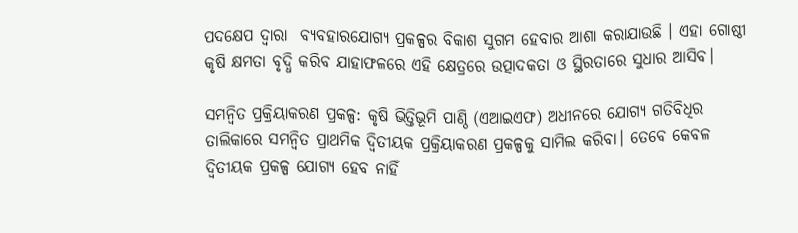ପଦକ୍ଷେପ ଦ୍ୱାରା  ବ୍ୟବହାରଯୋଗ୍ୟ ପ୍ରକଳ୍ପର ବିକାଶ ସୁଗମ ହେବାର ଆଶା କରାଯାଉଛି । ଏହା ଗୋଷ୍ଠୀ କୃଷି କ୍ଷମତା ବୃଦ୍ଧି କରିବ ଯାହାଫଳରେ ଏହି କ୍ଷେତ୍ରରେ ଉତ୍ପାଦକତା ଓ ସ୍ଥିରତାରେ ସୁଧାର ଆସିବ।

ସମନ୍ୱିତ ପ୍ରକ୍ରିୟାକରଣ ପ୍ରକଳ୍ପ: କୃଷି ଭିତ୍ତିଭୂମି ପାଣ୍ଠି (ଏଆଇଏଫ) ଅଧୀନରେ ଯୋଗ୍ୟ ଗତିବିଧିର ତାଲିକାରେ ସମନ୍ୱିତ ପ୍ରାଥମିକ ଦ୍ୱିତୀୟକ ପ୍ରକ୍ରିୟାକରଣ ପ୍ରକଳ୍ପକୁ ସାମିଲ କରିବା। ତେବେ କେବଳ ଦ୍ୱିତୀୟକ ପ୍ରକଳ୍ପ ଯୋଗ୍ୟ ହେବ ନାହିଁ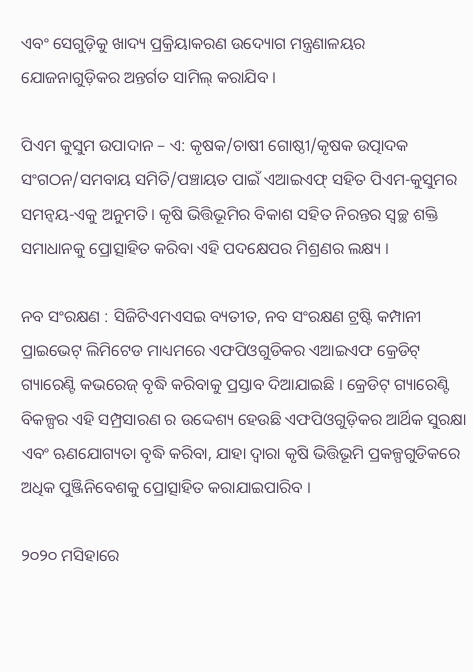ଏବଂ ସେଗୁଡ଼ିକୁ ଖାଦ୍ୟ ପ୍ରକ୍ରିୟାକରଣ ଉଦ୍ୟୋଗ ମନ୍ତ୍ରଣାଳୟର ଯୋଜନାଗୁଡ଼ିକର ଅନ୍ତର୍ଗତ ସାମିଲ୍‌ କରାଯିବ ।

ପିଏମ କୁସୁମ ଉପାଦାନ – ଏ: କୃଷକ/ଚାଷୀ ଗୋଷ୍ଠୀ/କୃଷକ ଉତ୍ପାଦକ ସଂଗଠନ/ସମବାୟ ସମିତି/ପଞ୍ଚାୟତ ପାଇଁ ଏଆଇଏଫ୍ ସହିତ ପିଏମ-କୁସୁମର ସମନ୍ୱୟ-ଏକୁ ଅନୁମତି। କୃଷି ଭିତ୍ତିଭୂମିର ବିକାଶ ସହିତ ନିରନ୍ତର ସ୍ୱଚ୍ଛ ଶକ୍ତି ସମାଧାନକୁ ପ୍ରୋତ୍ସାହିତ କରିବା ଏହି ପଦକ୍ଷେପର ମିଶ୍ରଣର ଲକ୍ଷ୍ୟ ।

ନବ ସଂରକ୍ଷଣ : ସିଜିଟିଏମଏସଇ ବ୍ୟତୀତ, ନବ ସଂରକ୍ଷଣ ଟ୍ରଷ୍ଟି କମ୍ପାନୀ ପ୍ରାଇଭେଟ୍ ଲିମିଟେଡ ମାଧ୍ୟମରେ ଏଫପିଓଗୁଡିକର ଏଆଇଏଫ କ୍ରେଡିଟ୍ ଗ୍ୟାରେଣ୍ଟି କଭରେଜ୍ ବୃଦ୍ଧି କରିବାକୁ ପ୍ରସ୍ତାବ ଦିଆଯାଇଛି । କ୍ରେଡିଟ୍ ଗ୍ୟାରେଣ୍ଟି ବିକଳ୍ପର ଏହି ସମ୍ପ୍ରସାରଣ ର ଉଦ୍ଦେଶ୍ୟ ହେଉଛି ଏଫପିଓଗୁଡ଼ିକର ଆର୍ଥିକ ସୁରକ୍ଷା ଏବଂ ଋଣଯୋଗ୍ୟତା ବୃଦ୍ଧି କରିବା, ଯାହା ଦ୍ୱାରା କୃଷି ଭିତ୍ତିଭୂମି ପ୍ରକଳ୍ପଗୁଡିକରେ ଅଧିକ ପୁଞ୍ଜିନିବେଶକୁ ପ୍ରୋତ୍ସାହିତ କରାଯାଇପାରିବ ।

୨୦୨୦ ମସିହାରେ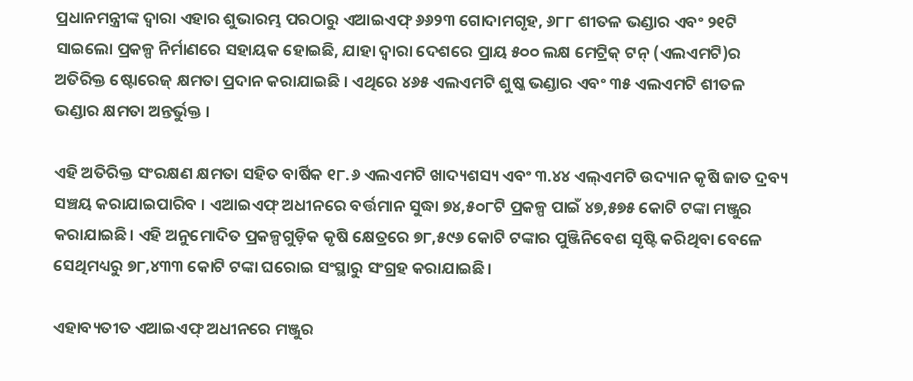ପ୍ରଧାନମନ୍ତ୍ରୀଙ୍କ ଦ୍ୱାରା ଏହାର ଶୁଭାରମ୍ଭ ପରଠାରୁ ଏଆଇଏଫ୍ ୬୬୨୩ ଗୋଦାମଗୃହ, ୬୮୮ ଶୀତଳ ଭଣ୍ଡାର ଏବଂ ୨୧ଟି ସାଇଲୋ ପ୍ରକଳ୍ପ ନିର୍ମାଣରେ ସହାୟକ ହୋଇଛି, ଯାହା ଦ୍ୱାରା ଦେଶରେ ପ୍ରାୟ ୫୦୦ ଲକ୍ଷ ମେଟ୍ରିକ୍‌ ଟନ୍‌ (ଏଲଏମଟି)ର ଅତିରିକ୍ତ ଷ୍ଟୋରେଜ୍ କ୍ଷମତା ପ୍ରଦାନ କରାଯାଇଛି । ଏଥିରେ ୪୬୫ ଏଲଏମଟି ଶୁଷ୍କ ଭଣ୍ଡାର ଏବଂ ୩୫ ଏଲଏମଟି ଶୀତଳ ଭଣ୍ଡାର କ୍ଷମତା ଅନ୍ତର୍ଭୁକ୍ତ ।

ଏହି ଅତିରିକ୍ତ ସଂରକ୍ଷଣ କ୍ଷମତା ସହିତ ବାର୍ଷିକ ୧୮.୬ ଏଲଏମଟି ଖାଦ୍ୟଶସ୍ୟ ଏବଂ ୩.୪୪ ଏଲ୍‌ଏମଟି ଉଦ୍ୟାନ କୃଷି ଜାତ ଦ୍ରବ୍ୟ ସଞ୍ଚୟ କରାଯାଇପାରିବ । ଏଆଇଏଫ୍ ଅଧୀନରେ ବର୍ତ୍ତମାନ ସୁଦ୍ଧା ୭୪,୫୦୮ଟି ପ୍ରକଳ୍ପ ପାଇଁ ୪୭,୫୭୫ କୋଟି ଟଙ୍କା ମଞ୍ଜୁର କରାଯାଇଛି। ଏହି ଅନୁମୋଦିତ ପ୍ରକଳ୍ପଗୁଡ଼ିକ କୃଷି କ୍ଷେତ୍ରରେ ୭୮,୫୯୬ କୋଟି ଟଙ୍କାର ପୁଞ୍ଜିନିବେଶ ସୃଷ୍ଟି କରିଥିବା ବେଳେ ସେଥିମଧ୍ୟରୁ ୭୮,୪୩୩ କୋଟି ଟଙ୍କା ଘରୋଇ ସଂସ୍ଥାରୁ ସଂଗ୍ରହ କରାଯାଇଛି।

ଏହାବ୍ୟତୀତ ଏଆଇଏଫ୍ ଅଧୀନରେ ମଞ୍ଜୁର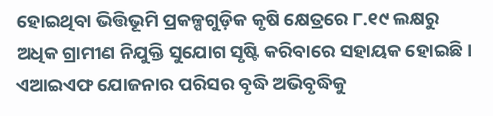ହୋଇଥିବା ଭିତ୍ତିଭୂମି ପ୍ରକଳ୍ପଗୁଡ଼ିକ କୃଷି କ୍ଷେତ୍ରରେ ୮.୧୯ ଲକ୍ଷରୁ ଅଧିକ ଗ୍ରାମୀଣ ନିଯୁକ୍ତି ସୁଯୋଗ ସୃଷ୍ଟି କରିବାରେ ସହାୟକ ହୋଇଛି। ଏଆଇଏଫ ଯୋଜନାର ପରିସର ବୃଦ୍ଧି ଅଭିବୃଦ୍ଧିକୁ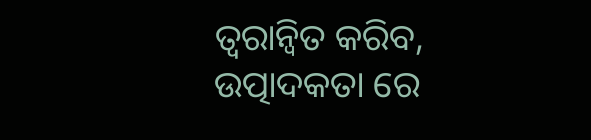ତ୍ୱରାନ୍ୱିତ କରିବ, ଉତ୍ପାଦକତା ରେ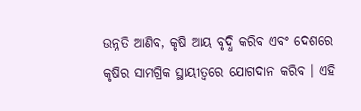ଉନ୍ନତି ଆଣିବ, କୃଷି ଆୟ ବୃଦ୍ଧି କରିବ ଏବଂ ଦେଶରେ କୃଷିର ସାମଗ୍ରିକ ସ୍ଥାୟୀତ୍ୱରେ ଯୋଗଦାନ କରିବ । ଏହି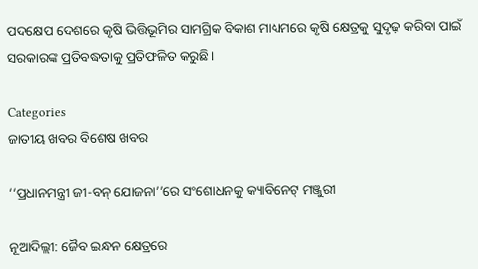ପଦକ୍ଷେପ ଦେଶରେ କୃଷି ଭିତ୍ତିଭୂମିର ସାମଗ୍ରିକ ବିକାଶ ମାଧ୍ୟମରେ କୃଷି କ୍ଷେତ୍ରକୁ ସୁଦୃଢ଼ କରିବା ପାଇଁ ସରକାରଙ୍କ ପ୍ରତିବଦ୍ଧତାକୁ ପ୍ରତିଫଳିତ କରୁଛି।

Categories
ଜାତୀୟ ଖବର ବିଶେଷ ଖବର

‘‘ପ୍ରଧାନମନ୍ତ୍ରୀ ଜୀ-ବନ୍‌ ଯୋଜନା’’ରେ ସଂଶୋଧନକୁ କ୍ୟାବିନେଟ୍‌ ମଞ୍ଜୁରୀ

ନୂଆଦିଲ୍ଲୀ: ଜୈବ ଇନ୍ଧନ କ୍ଷେତ୍ରରେ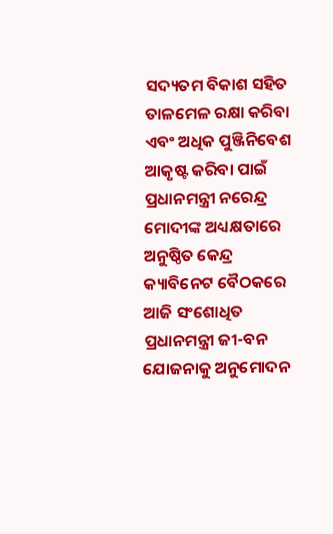ସଦ୍ୟତମ ବିକାଶ ସହିତ ତାଳମେଳ ରକ୍ଷା କରିବା ଏବଂ ଅଧିକ ପୁଞ୍ଜିନିବେଶ ଆକୃଷ୍ଟ କରିବା ପାଇଁ ପ୍ରଧାନମନ୍ତ୍ରୀ ନରେନ୍ଦ୍ର ମୋଦୀଙ୍କ ଅଧ୍ୟକ୍ଷତାରେ ଅନୁଷ୍ଠିତ କେନ୍ଦ୍ର କ୍ୟାବିନେଟ ବୈଠକରେ ଆଜି ସଂଶୋଧିତ ପ୍ରଧାନମନ୍ତ୍ରୀ ଜୀ-ବନ ଯୋଜନାକୁ ଅନୁମୋଦନ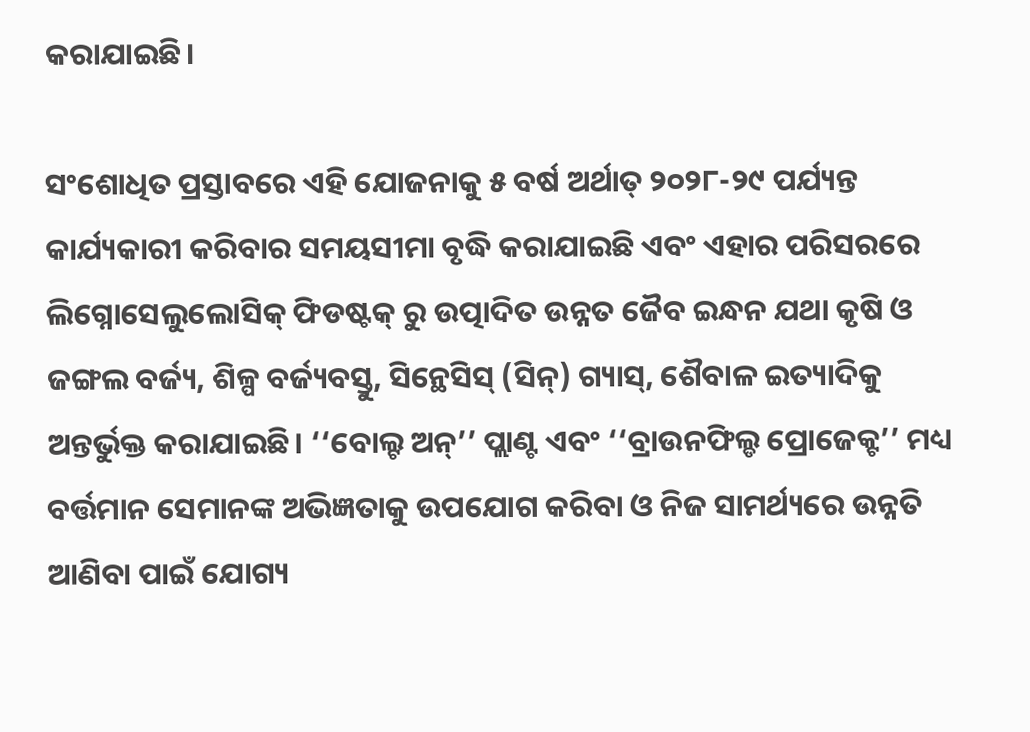କରାଯାଇଛି।

ସଂଶୋଧିତ ପ୍ରସ୍ତାବରେ ଏହି ଯୋଜନାକୁ ୫ ବର୍ଷ ଅର୍ଥାତ୍ ୨୦୨୮-୨୯ ପର୍ଯ୍ୟନ୍ତ କାର୍ଯ୍ୟକାରୀ କରିବାର ସମୟସୀମା ବୃଦ୍ଧି କରାଯାଇଛି ଏବଂ ଏହାର ପରିସରରେ ଲିଗ୍ନୋସେଲୁଲୋସିକ୍ ଫିଡଷ୍ଟକ୍ ରୁ ଉତ୍ପାଦିତ ଉନ୍ନତ ଜୈବ ଇନ୍ଧନ ଯଥା କୃଷି ଓ ଜଙ୍ଗଲ ବର୍ଜ୍ୟ, ଶିଳ୍ପ ବର୍ଜ୍ୟବସ୍ତୁ, ସିନ୍ଥେସିସ୍ (ସିନ୍) ଗ୍ୟାସ୍, ଶୈବାଳ ଇତ୍ୟାଦିକୁ ଅନ୍ତର୍ଭୁକ୍ତ କରାଯାଇଛି। ‘‘ବୋଲ୍ଟ ଅନ୍’’ ପ୍ଲାଣ୍ଟ ଏବଂ ‘‘ବ୍ରାଉନଫିଲ୍ଡ ପ୍ରୋଜେକ୍ଟ’’ ମଧ୍ୟ ବର୍ତ୍ତମାନ ସେମାନଙ୍କ ଅଭିଜ୍ଞତାକୁ ଉପଯୋଗ କରିବା ଓ ନିଜ ସାମର୍ଥ୍ୟରେ ଉନ୍ନତି ଆଣିବା ପାଇଁ ଯୋଗ୍ୟ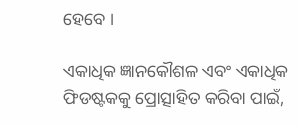ହେବେ ।

ଏକାଧିକ ଜ୍ଞାନକୌଶଳ ଏବଂ ଏକାଧିକ ଫିଡଷ୍ଟକକୁ ପ୍ରୋତ୍ସାହିତ କରିବା ପାଇଁ,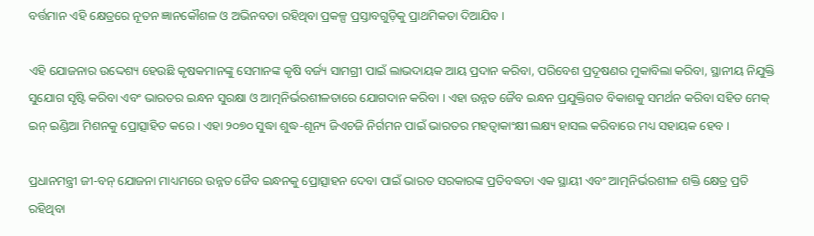ବର୍ତ୍ତମାନ ଏହି କ୍ଷେତ୍ରରେ ନୂତନ ଜ୍ଞାନକୌଶଳ ଓ ଅଭିନବତା ରହିଥିବା ପ୍ରକଳ୍ପ ପ୍ରସ୍ତାବଗୁଡ଼ିକୁ ପ୍ରାଥମିକତା ଦିଆଯିବ ।

ଏହି ଯୋଜନାର ଉଦ୍ଦେଶ୍ୟ ହେଉଛି କୃଷକମାନଙ୍କୁ ସେମାନଙ୍କ କୃଷି ବର୍ଜ୍ୟ ସାମଗ୍ରୀ ପାଇଁ ଲାଭଦାୟକ ଆୟ ପ୍ରଦାନ କରିବା, ପରିବେଶ ପ୍ରଦୂଷଣର ମୁକାବିଲା କରିବା, ସ୍ଥାନୀୟ ନିଯୁକ୍ତି ସୁଯୋଗ ସୃଷ୍ଟି କରିବା ଏବଂ ଭାରତର ଇନ୍ଧନ ସୁରକ୍ଷା ଓ ଆତ୍ମନିର୍ଭରଶୀଳତାରେ ଯୋଗଦାନ କରିବା । ଏହା ଉନ୍ନତ ଜୈବ ଇନ୍ଧନ ପ୍ରଯୁକ୍ତିଗତ ବିକାଶକୁ ସମର୍ଥନ କରିବା ସହିତ ମେକ୍ ଇନ୍ ଇଣ୍ଡିଆ ମିଶନକୁ ପ୍ରୋତ୍ସାହିତ କରେ । ଏହା ୨୦୭୦ ସୁଦ୍ଧା ଶୁଦ୍ଧ-ଶୂନ୍ୟ ଜିଏଚଜି ନିର୍ଗମନ ପାଇଁ ଭାରତର ମହତ୍ୱାକାଂକ୍ଷୀ ଲକ୍ଷ୍ୟ ହାସଲ କରିବାରେ ମଧ୍ୟ ସହାୟକ ହେବ ।

ପ୍ରଧାନମନ୍ତ୍ରୀ ଜୀ-ବନ୍‌ ଯୋଜନା ମାଧ୍ୟମରେ ଉନ୍ନତ ଜୈବ ଇନ୍ଧନକୁ ପ୍ରୋତ୍ସାହନ ଦେବା ପାଇଁ ଭାରତ ସରକାରଙ୍କ ପ୍ରତିବଦ୍ଧତା ଏକ ସ୍ଥାୟୀ ଏବଂ ଆତ୍ମନିର୍ଭରଶୀଳ ଶକ୍ତି କ୍ଷେତ୍ର ପ୍ରତି ରହିଥିବା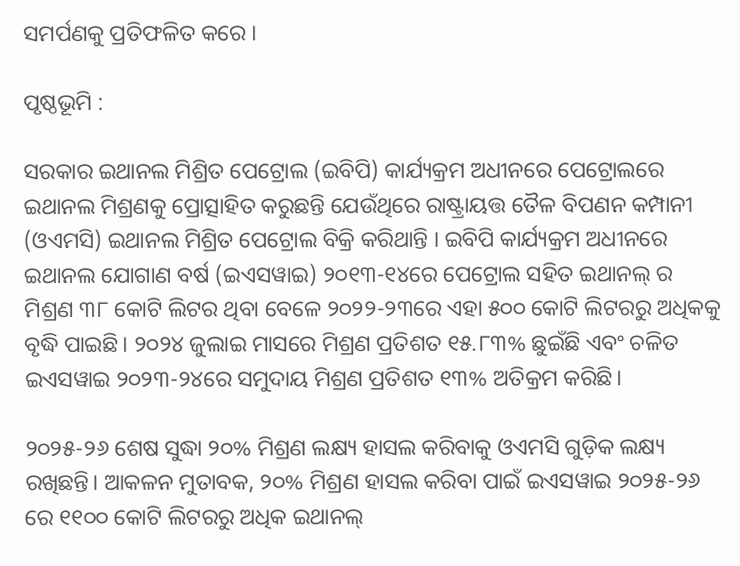ସମର୍ପଣକୁ ପ୍ରତିଫଳିତ କରେ ।

ପୃଷ୍ଠଭୂମି :

ସରକାର ଇଥାନଲ ମିଶ୍ରିତ ପେଟ୍ରୋଲ (ଇବିପି) କାର୍ଯ୍ୟକ୍ରମ ଅଧୀନରେ ପେଟ୍ରୋଲରେ ଇଥାନଲ ମିଶ୍ରଣକୁ ପ୍ରୋତ୍ସାହିତ କରୁଛନ୍ତି ଯେଉଁଥିରେ ରାଷ୍ଟ୍ରାୟତ୍ତ ତୈଳ ବିପଣନ କମ୍ପାନୀ (ଓଏମସି) ଇଥାନଲ ମିଶ୍ରିତ ପେଟ୍ରୋଲ ବିକ୍ରି କରିଥାନ୍ତି । ଇବିପି କାର୍ଯ୍ୟକ୍ରମ ଅଧୀନରେ ଇଥାନଲ ଯୋଗାଣ ବର୍ଷ (ଇଏସୱାଇ) ୨୦୧୩-୧୪ରେ ପେଟ୍ରୋଲ ସହିତ ଇଥାନଲ୍ ର ମିଶ୍ରଣ ୩୮ କୋଟି ଲିଟର ଥିବା ବେଳେ ୨୦୨୨-୨୩ରେ ଏହା ୫୦୦ କୋଟି ଲିଟରରୁ ଅଧିକକୁ ବୃଦ୍ଧି ପାଇଛି। ୨୦୨୪ ଜୁଲାଇ ମାସରେ ମିଶ୍ରଣ ପ୍ରତିଶତ ୧୫.୮୩% ଛୁଇଁଛି ଏବଂ ଚଳିତ ଇଏସୱାଇ ୨୦୨୩-୨୪ରେ ସମୁଦାୟ ମିଶ୍ରଣ ପ୍ରତିଶତ ୧୩% ଅତିକ୍ରମ କରିଛି।

୨୦୨୫-୨୬ ଶେଷ ସୁଦ୍ଧା ୨୦% ମିଶ୍ରଣ ଲକ୍ଷ୍ୟ ହାସଲ କରିବାକୁ ଓଏମସି ଗୁଡ଼ିକ ଲକ୍ଷ୍ୟ ରଖିଛନ୍ତି। ଆକଳନ ମୁତାବକ, ୨୦% ମିଶ୍ରଣ ହାସଲ କରିବା ପାଇଁ ଇଏସୱାଇ ୨୦୨୫-୨୬ ରେ ୧୧୦୦ କୋଟି ଲିଟରରୁ ଅଧିକ ଇଥାନଲ୍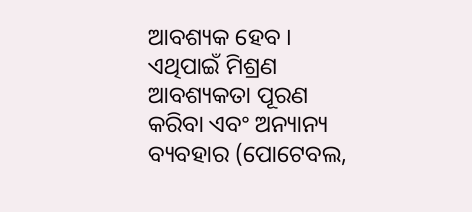ଆବଶ୍ୟକ ହେବ । ଏଥିପାଇଁ ମିଶ୍ରଣ ଆବଶ୍ୟକତା ପୂରଣ କରିବା ଏବଂ ଅନ୍ୟାନ୍ୟ ବ୍ୟବହାର (ପୋଟେବଲ,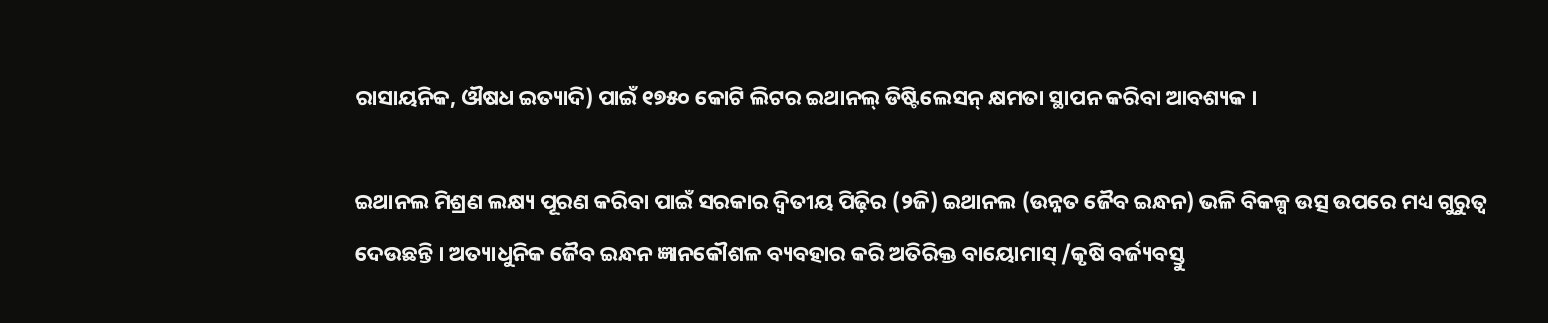ରାସାୟନିକ, ଔଷଧ ଇତ୍ୟାଦି) ପାଇଁ ୧୭୫୦ କୋଟି ଲିଟର ଇଥାନଲ୍ ଡିଷ୍ଟିଲେସନ୍ କ୍ଷମତା ସ୍ଥାପନ କରିବା ଆବଶ୍ୟକ ।

ଇଥାନଲ ମିଶ୍ରଣ ଲକ୍ଷ୍ୟ ପୂରଣ କରିବା ପାଇଁ ସରକାର ଦ୍ୱିତୀୟ ପିଢ଼ିର (୨ଜି) ଇଥାନଲ (ଉନ୍ନତ ଜୈବ ଇନ୍ଧନ) ଭଳି ବିକଳ୍ପ ଉତ୍ସ ଉପରେ ମଧ୍ୟ ଗୁରୁତ୍ୱ ଦେଉଛନ୍ତି । ଅତ୍ୟାଧୁନିକ ଜୈବ ଇନ୍ଧନ ଜ୍ଞାନକୌଶଳ ବ୍ୟବହାର କରି ଅତିରିକ୍ତ ବାୟୋମାସ୍ /କୃଷି ବର୍ଜ୍ୟବସ୍ତୁ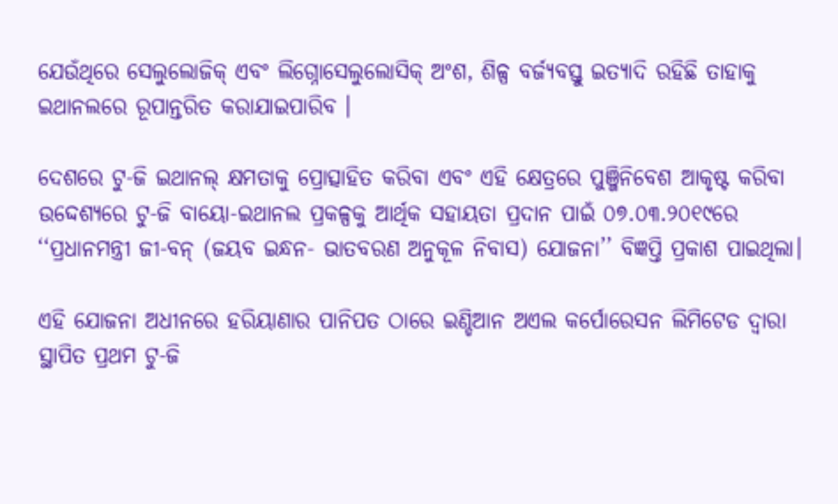ଯେଉଁଥିରେ ସେଲୁଲୋଜିକ୍ ଏବଂ ଲିଗ୍ନୋସେଲୁଲୋସିକ୍ ଅଂଶ, ଶିଳ୍ପ ବର୍ଜ୍ୟବସ୍ତୁ ଇତ୍ୟାଦି ରହିଛି ତାହାକୁ ଇଥାନଲରେ ରୂପାନ୍ତରିତ କରାଯାଇପାରିବ ।

ଦେଶରେ ଟୁ-ଜି ଇଥାନଲ୍ କ୍ଷମତାକୁ ପ୍ରୋତ୍ସାହିତ କରିବା ଏବଂ ଏହି କ୍ଷେତ୍ରରେ ପୁଞ୍ଜିନିବେଶ ଆକୃଷ୍ଟ କରିବା ଉଦ୍ଦେଶ୍ୟରେ ଟୁ-ଜି ବାୟୋ-ଇଥାନଲ ପ୍ରକଳ୍ପକୁ ଆର୍ଥିକ ସହାୟତା ପ୍ରଦାନ ପାଇଁ ୦୭.୦୩.୨୦୧୯ରେ ‘‘ପ୍ରଧାନମନ୍ତ୍ରୀ ଜୀ-ବନ୍ (ଜୟବ ଇନ୍ଧନ- ଭାତବରଣ ଅନୁକୂଳ ନିବାସ) ଯୋଜନା’’ ବିଜ୍ଞପ୍ତି ପ୍ରକାଶ ପାଇଥିଲା।

ଏହି ଯୋଜନା ଅଧୀନରେ ହରିୟାଣାର ପାନିପତ ଠାରେ ଇଣ୍ଡିଆନ ଅଏଲ କର୍ପୋରେସନ ଲିମିଟେଡ ଦ୍ୱାରା ସ୍ଥାପିତ ପ୍ରଥମ ଟୁ-ଜି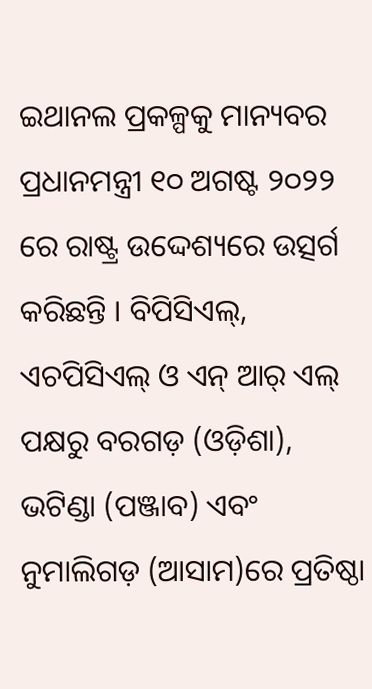ଇଥାନଲ ପ୍ରକଳ୍ପକୁ ମାନ୍ୟବର ପ୍ରଧାନମନ୍ତ୍ରୀ ୧୦ ଅଗଷ୍ଟ ୨୦୨୨ ରେ ରାଷ୍ଟ୍ର ଉଦ୍ଦେଶ୍ୟରେ ଉତ୍ସର୍ଗ କରିଛନ୍ତି । ବିପିସିଏଲ୍, ଏଚପିସିଏଲ୍ ଓ ଏନ୍ ଆର୍ ଏଲ୍ ପକ୍ଷରୁ ବରଗଡ଼ (ଓଡ଼ିଶା), ଭଟିଣ୍ଡା (ପଞ୍ଜାବ) ଏବଂ ନୁମାଲିଗଡ଼ (ଆସାମ)ରେ ପ୍ରତିଷ୍ଠା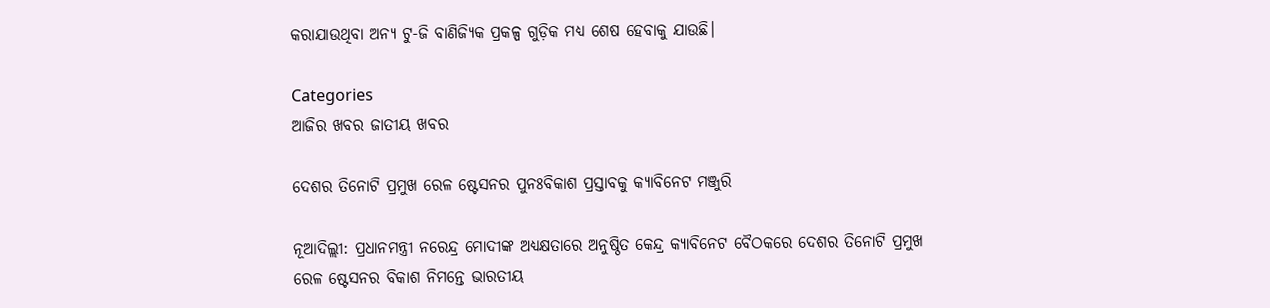କରାଯାଉଥିବା ଅନ୍ୟ ଟୁ-ଜି ବାଣିଜ୍ୟିକ ପ୍ରକଳ୍ପ ଗୁଡ଼ିକ ମଧ୍ୟ ଶେଷ ହେବାକୁ ଯାଉଛି।

Categories
ଆଜିର ଖବର ଜାତୀୟ ଖବର

ଦେଶର ତିନୋଟି ପ୍ରମୁଖ ରେଳ ଷ୍ଟେସନର ପୁନଃବିକାଶ ପ୍ରସ୍ତାବକୁ କ୍ୟାବିନେଟ ମଞ୍ଜୁରି

ନୂଆଦିଲ୍ଲୀ: ପ୍ରଧାନମନ୍ତ୍ରୀ ନରେନ୍ଦ୍ର ମୋଦୀଙ୍କ ଅଧ୍ୟକ୍ଷତାରେ ଅନୁଷ୍ଠିତ କେନ୍ଦ୍ର କ୍ୟାବିନେଟ ବୈଠକରେ ଦେଶର ତିନୋଟି ପ୍ରମୁଖ ରେଳ ଷ୍ଟେସନର ବିକାଶ ନିମନ୍ତେ ଭାରତୀୟ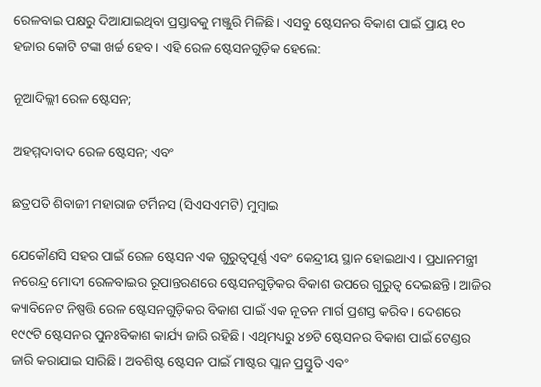ରେଳବାଇ ପକ୍ଷରୁ ଦିଆଯାଇଥିବା ପ୍ରସ୍ତାବକୁ ମଞ୍ଜୁରି ମିଳିଛି। ଏସବୁ ଷ୍ଟେସନର ବିକାଶ ପାଇଁ ପ୍ରାୟ ୧୦ ହଜାର କୋଟି ଟଙ୍କା ଖର୍ଚ୍ଚ ହେବ। ଏହି ରେଳ ଷ୍ଟେସନଗୁଡ଼ିକ ହେଲେ:

ନୂଆଦିଲ୍ଲୀ ରେଳ ଷ୍ଟେସନ;

ଅହମ୍ମଦାବାଦ ରେଳ ଷ୍ଟେସନ; ଏବଂ

ଛତ୍ରପତି ଶିବାଜୀ ମହାରାଜ ଟର୍ମିନସ (ସିଏସଏମଟି) ମୁମ୍ବାଇ

ଯେକୌଣସି ସହର ପାଇଁ ରେଳ ଷ୍ଟେସନ ଏକ ଗୁରୁତ୍ବପୂର୍ଣ୍ଣ ଏବଂ କେନ୍ଦ୍ରୀୟ ସ୍ଥାନ ହୋଇଥାଏ। ପ୍ରଧାନମନ୍ତ୍ରୀ ନରେନ୍ଦ୍ର ମୋଦୀ ରେଳବାଇର ରୂପାନ୍ତରଣରେ ଷ୍ଟେସନଗୁଡ଼ିକର ବିକାଶ ଉପରେ ଗୁରୁତ୍ବ ଦେଇଛନ୍ତି। ଆଜିର କ୍ୟାବିନେଟ ନିଷ୍ପତ୍ତି ରେଳ ଷ୍ଟେସନଗୁଡ଼ିକର ବିକାଶ ପାଇଁ ଏକ ନୂତନ ମାର୍ଗ ପ୍ରଶସ୍ତ କରିବ । ଦେଶରେ ୧୯୯ଟି ଷ୍ଟେସନର ପୁନଃବିକାଶ କାର୍ଯ୍ୟ ଜାରି ରହିଛି। ଏଥିମଧ୍ୟରୁ ୪୭ଟି ଷ୍ଟେସନର ବିକାଶ ପାଇଁ ଟେଣ୍ଡର ଜାରି କରାଯାଇ ସାରିଛି। ଅବଶିଷ୍ଟ ଷ୍ଟେସନ ପାଇଁ ମାଷ୍ଟର ପ୍ଲାନ ପ୍ରସ୍ତୁତି ଏବଂ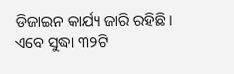ଡିଜାଇନ କାର୍ଯ୍ୟ ଜାରି ରହିଛି। ଏବେ ସୁଦ୍ଧା ୩୨ଟି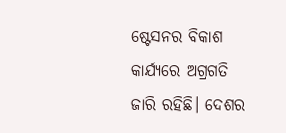ଷ୍ଟେସନର ବିକାଶ କାର୍ଯ୍ୟରେ ଅଗ୍ରଗତି ଜାରି ରହିଛି। ଦେଶର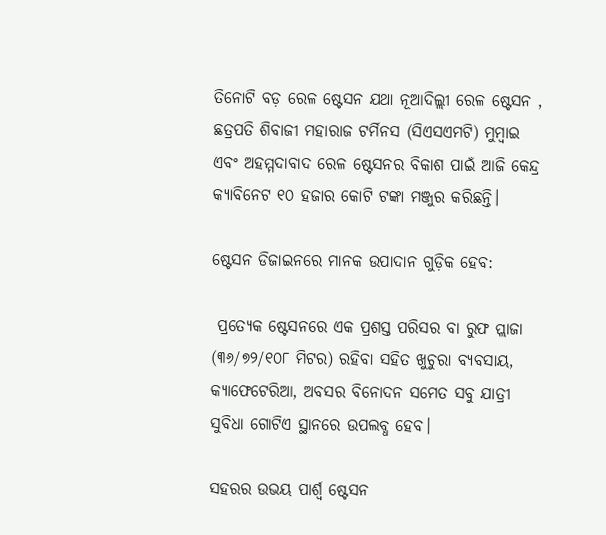ତିନୋଟି ବଡ଼ ରେଳ ଷ୍ଟେସନ ଯଥା ନୂଆଦିଲ୍ଲୀ ରେଳ ଷ୍ଟେସନ , ଛତ୍ରପତି ଶିବାଜୀ ମହାରାଜ ଟର୍ମିନସ (ସିଏସଏମଟି) ମୁମ୍ବାଇ ଏବଂ ଅହମ୍ମଦାବାଦ ରେଳ ଷ୍ଟେସନର ବିକାଶ ପାଇଁ ଆଜି କେନ୍ଦ୍ର କ୍ୟାବିନେଟ ୧୦ ହଜାର କୋଟି ଟଙ୍କା ମଞ୍ଜୁର କରିଛନ୍ତି।

ଷ୍ଟେସନ ଡିଜାଇନରେ ମାନକ ଉପାଦାନ ଗୁଡ଼ିକ ହେବ:

 ପ୍ରତ୍ୟେକ ଷ୍ଟେସନରେ ଏକ ପ୍ରଶସ୍ତ ପରିସର ବା ରୁଫ ପ୍ଲାଜା (୩୬/୭୨/୧୦୮ ମିଟର) ରହିବା ସହିତ ଖୁଚୁରା ବ୍ୟବସାୟ, କ୍ୟାଫେଟେରିଆ, ଅବସର ବିନୋଦନ ସମେତ ସବୁ ଯାତ୍ରୀ ସୁବିଧା ଗୋଟିଏ ସ୍ଥାନରେ ଉପଲବ୍ଧ ହେବ।

ସହରର ଉଭୟ ପାର୍ଶ୍ବ ଷ୍ଟେସନ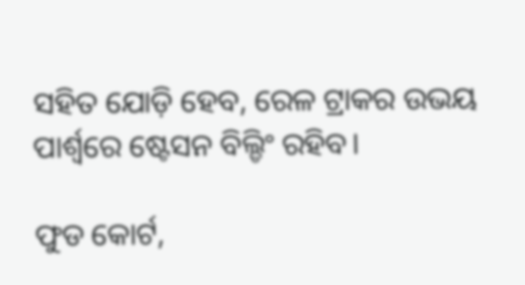ସହିତ ଯୋଡ଼ି ହେବ, ରେଳ ଟ୍ରାକର ଉଭୟ ପାର୍ଶ୍ବରେ ଷ୍ଟେସନ ବିଲ୍ଡିଂ ରହିବ।

ଫୁଡ କୋର୍ଟ,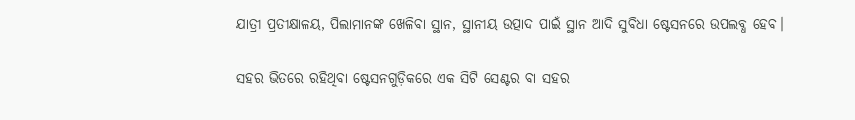ଯାତ୍ରୀ ପ୍ରତୀକ୍ଷାଳୟ, ପିଲାମାନଙ୍କ ଖେଳିବା ସ୍ଥାନ, ସ୍ଥାନୀୟ ଉତ୍ପାଦ ପାଇଁ ସ୍ଥାନ ଆଦି ସୁବିଧା ଷ୍ଟେସନରେ ଉପଲବ୍ଧ ହେବ।

ସହର ଭିତରେ ରହିଥିବା ଷ୍ଟେସନଗୁଡ଼ିକରେ ଏକ ସିଟି ସେଣ୍ଟର ବା ସହର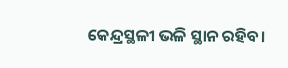କେନ୍ଦ୍ରସ୍ଥଳୀ ଭଳି ସ୍ଥାନ ରହିବ।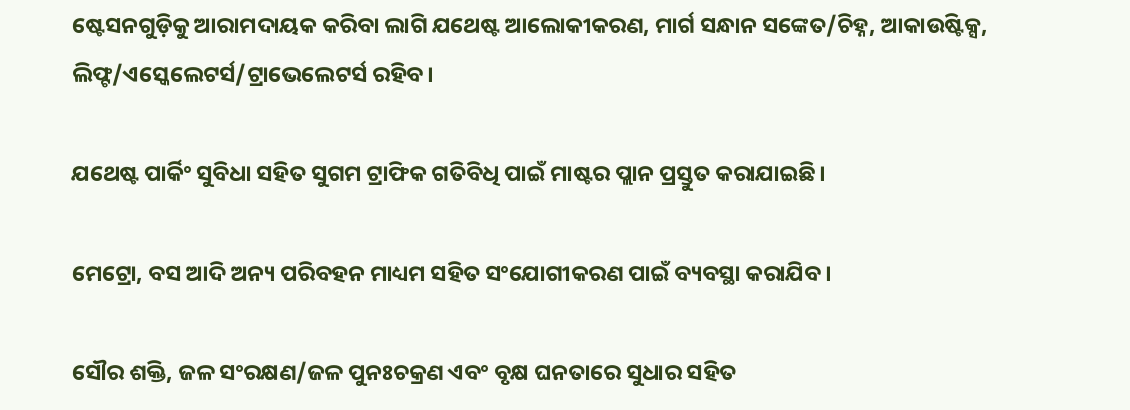ଷ୍ଟେସନଗୁଡ଼ିକୁ ଆରାମଦାୟକ କରିବା ଲାଗି ଯଥେଷ୍ଟ ଆଲୋକୀକରଣ, ମାର୍ଗ ସନ୍ଧାନ ସଙ୍କେତ/ଚିହ୍ନ, ଆକାଉଷ୍ଟିକ୍ସ, ଲିଫ୍ଟ/ଏସ୍କେଲେଟର୍ସ/ଟ୍ରାଭେଲେଟର୍ସ ରହିବ।

ଯଥେଷ୍ଟ ପାର୍କିଂ ସୁବିଧା ସହିତ ସୁଗମ ଟ୍ରାଫିକ ଗତିବିଧି ପାଇଁ ମାଷ୍ଟର ପ୍ଲାନ ପ୍ରସ୍ତୁତ କରାଯାଇଛି।

ମେଟ୍ରୋ, ବସ ଆଦି ଅନ୍ୟ ପରିବହନ ମାଧ୍ୟମ ସହିତ ସଂଯୋଗୀକରଣ ପାଇଁ ବ୍ୟବସ୍ଥା କରାଯିବ।

ସୌର ଶକ୍ତି, ଜଳ ସଂରକ୍ଷଣ/ଜଳ ପୁନଃଚକ୍ରଣ ଏବଂ ବୃକ୍ଷ ଘନତାରେ ସୁଧାର ସହିତ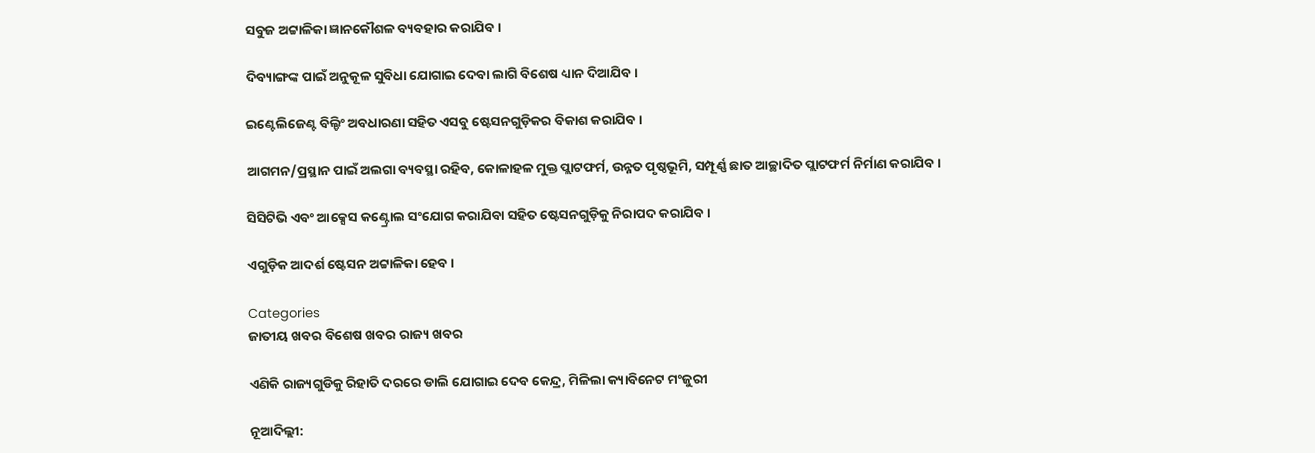ସବୁଜ ଅଟ୍ଟାଳିକା ଜ୍ଞାନକୌଶଳ ବ୍ୟବହାର କରାଯିବ।

ଦିବ୍ୟାଙ୍ଗଙ୍କ ପାଇଁ ଅନୁକୂଳ ସୁବିଧା ଯୋଗାଇ ଦେବା ଲାଗି ବିଶେଷ ଧ୍ୟାନ ଦିଆଯିବ।

ଇଣ୍ଟେଲିଜେଣ୍ଟ ବିଲ୍ଡିଂ ଅବଧାରଣା ସହିତ ଏସବୁ ଷ୍ଟେସନଗୁଡ଼ିକର ବିକାଶ କରାଯିବ।

ଆଗମନ/ପ୍ରସ୍ଥାନ ପାଇଁ ଅଲଗା ବ୍ୟବସ୍ଥା ରହିବ, କୋଳାହଳ ମୁକ୍ତ ପ୍ଲାଟଫର୍ମ, ଉନ୍ନତ ପୃଷ୍ଠଭୂମି, ସମ୍ପୂର୍ଣ୍ଣ ଛାତ ଆଚ୍ଛାଦିତ ପ୍ଲାଟଫର୍ମ ନିର୍ମାଣ କରାଯିବ।

ସିସିଟିଭି ଏବଂ ଆକ୍ସେସ କଣ୍ଟ୍ରୋଲ ସଂଯୋଗ କରାଯିବା ସହିତ ଷ୍ଟେସନଗୁଡ଼ିକୁ ନିରାପଦ କରାଯିବ।

ଏଗୁଡ଼ିକ ଆଦର୍ଶ ଷ୍ଟେସନ ଅଟ୍ଟାଳିକା ହେବ।

Categories
ଜାତୀୟ ଖବର ବିଶେଷ ଖବର ରାଜ୍ୟ ଖବର

ଏଣିକି ରାଜ୍ୟଗୁଡିକୁ ରିହାତି ଦରରେ ଡାଲି ଯୋଗାଇ ଦେବ କେନ୍ଦ୍ର, ମିଳିଲା କ୍ୟାବିନେଟ ମଂଜୁରୀ

ନୂଆଦିଲ୍ଲୀ: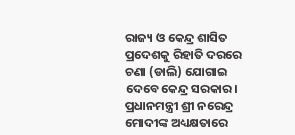ରାଜ୍ୟ ଓ କେନ୍ଦ୍ର ଶାସିତ ପ୍ରଦେଶକୁ ରିହାତି ଦରରେ ଚଣା (ଡାଲି) ଯୋଗାଇ ଦେବେ କେନ୍ଦ୍ର ସରକାର। ପ୍ରଧାନମନ୍ତ୍ରୀ ଶ୍ରୀ ନରେନ୍ଦ୍ର ମୋଦୀଙ୍କ ଅଧ୍ୟକ୍ଷତାରେ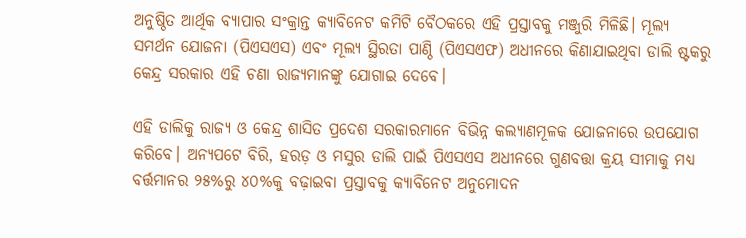ଅନୁଷ୍ଠିତ ଆର୍ଥିକ ବ୍ୟାପାର ସଂକ୍ରାନ୍ତ କ୍ୟାବିନେଟ କମିଟି ବୈଠକରେ ଏହି ପ୍ରସ୍ତାବକୁ ମଞ୍ଜୁରି ମିଳିଛି। ମୂଲ୍ୟ ସମର୍ଥନ ଯୋଜନା (ପିଏସଏସ) ଏବଂ ମୂଲ୍ୟ ସ୍ଥିରତା ପାଣ୍ଠି (ପିଏସଏଫ) ଅଧୀନରେ କିଣାଯାଇଥିବା ଡାଲି ଷ୍ଟକରୁ କେନ୍ଦ୍ର ସରକାର ଏହି ଚଣା ରାଜ୍ୟମାନଙ୍କୁ ଯୋଗାଇ ଦେବେ।

ଏହି ଡାଲିକୁ ରାଜ୍ୟ ଓ କେନ୍ଦ୍ର ଶାସିତ ପ୍ରଦେଶ ସରକାରମାନେ ବିଭିନ୍ନ କଲ୍ୟାଣମୂଳକ ଯୋଜନାରେ ଉପଯୋଗ କରିବେ। ଅନ୍ୟପଟେ ବିରି, ହରଡ଼ ଓ ମସୁର ଡାଲି ପାଇଁ ପିଏସଏସ ଅଧୀନରେ ଗୁଣବତ୍ତା କ୍ରୟ ସୀମାକୁ ମଧ୍ୟ ବର୍ତ୍ତମାନର ୨୫%ରୁ ୪୦%କୁ ବଢ଼ାଇବା ପ୍ରସ୍ତାବକୁ କ୍ୟାବିନେଟ ଅନୁମୋଦନ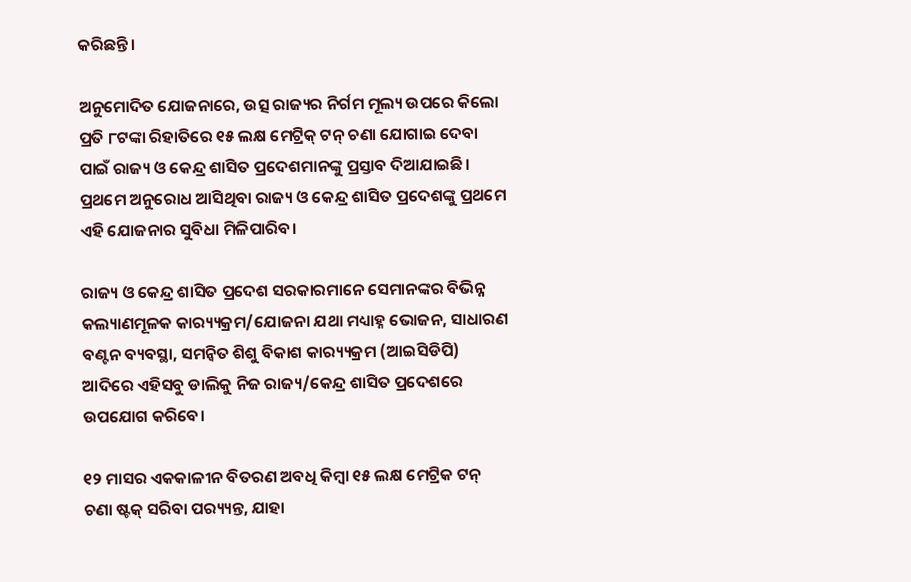କରିଛନ୍ତି।

ଅନୁମୋଦିତ ଯୋଜନାରେ, ଉତ୍ସ ରାଜ୍ୟର ନିର୍ଗମ ମୂଲ୍ୟ ଉପରେ କିଲୋ ପ୍ରତି ୮ଟଙ୍କା ରିହାତିରେ ୧୫ ଲକ୍ଷ ମେଟ୍ରିକ୍ ଟନ୍ ଚଣା ଯୋଗାଇ ଦେବା ପାଇଁ ରାଜ୍ୟ ଓ କେନ୍ଦ୍ର ଶାସିତ ପ୍ରଦେଶମାନଙ୍କୁ ପ୍ରସ୍ତାବ ଦିଆଯାଇଛି। ପ୍ରଥମେ ଅନୁରୋଧ ଆସିଥିବା ରାଜ୍ୟ ଓ କେନ୍ଦ୍ର ଶାସିତ ପ୍ରଦେଶଙ୍କୁ ପ୍ରଥମେ ଏହି ଯୋଜନାର ସୁବିଧା ମିଳିପାରିବ।

ରାଜ୍ୟ ଓ କେନ୍ଦ୍ର ଶାସିତ ପ୍ରଦେଶ ସରକାରମାନେ ସେମାନଙ୍କର ବିଭିନ୍ନ କଲ୍ୟାଣମୂଳକ କାର‌୍ୟ୍ୟକ୍ରମ/ଯୋଜନା ଯଥା ମଧ୍ୟାହ୍ନ ଭୋଜନ, ସାଧାରଣ ବଣ୍ଟନ ବ୍ୟବସ୍ଥା, ସମନ୍ବିତ ଶିଶୁ ବିକାଶ କାର‌୍ୟ୍ୟକ୍ରମ (ଆଇସିଡିପି) ଆଦିରେ ଏହିସବୁ ଡାଲିକୁ ନିଜ ରାଜ୍ୟ/କେନ୍ଦ୍ର ଶାସିତ ପ୍ରଦେଶରେ ଉପଯୋଗ କରିବେ।

୧୨ ମାସର ଏକକାଳୀନ ବିତରଣ ଅବଧି କିମ୍ବା ୧୫ ଲକ୍ଷ ମେଟ୍ରିକ ଟନ୍ ଚଣା ଷ୍ଟକ୍ ସରିବା ପର‌୍ୟ୍ୟନ୍ତ, ଯାହା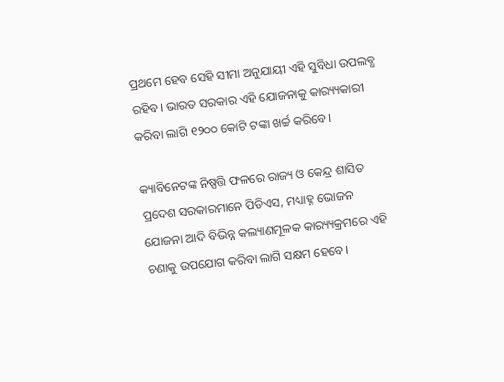ପ୍ରଥମେ ହେବ ସେହି ସୀମା ଅନୁଯାୟୀ ଏହି ସୁବିଧା ଉପଲବ୍ଧ ରହିବ। ଭାରତ ସରକାର ଏହି ଯୋଜନାକୁ କାର‌୍ୟ୍ୟକାରୀ କରିବା ଲାଗି ୧୨୦୦ କୋଟି ଟଙ୍କା ଖର୍ଚ୍ଚ କରିବେ।

କ୍ୟାବିନେଟଙ୍କ ନିଷ୍ପତ୍ତି ଫଳରେ ରାଜ୍ୟ ଓ କେନ୍ଦ୍ର ଶାସିତ ପ୍ରଦେଶ ସରକାରମାନେ ପିଡିଏସ, ମଧ୍ୟାହ୍ନ ଭୋଜନ ଯୋଜନା ଆଦି ବିଭିନ୍ନ କଲ୍ୟାଣମୂଳକ କାର‌୍ୟ୍ୟକ୍ରମରେ ଏହି ଚଣାକୁ ଉପଯୋଗ କରିବା ଲାଗି ସକ୍ଷମ ହେବେ।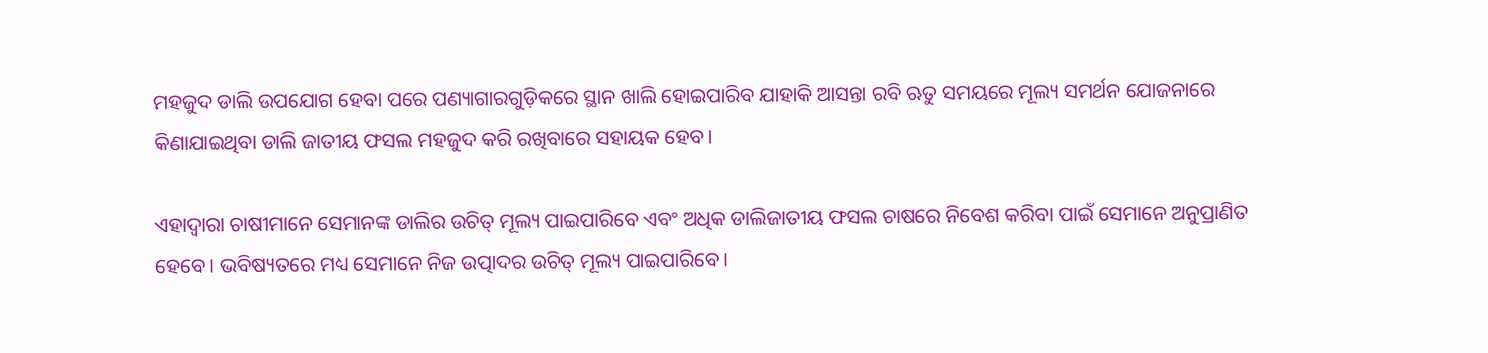ମହଜୁଦ ଡାଲି ଉପଯୋଗ ହେବା ପରେ ପଣ୍ୟାଗାରଗୁଡ଼ିକରେ ସ୍ଥାନ ଖାଲି ହୋଇପାରିବ ଯାହାକି ଆସନ୍ତା ରବି ଋତୁ ସମୟରେ ମୂଲ୍ୟ ସମର୍ଥନ ଯୋଜନାରେ କିଣାଯାଇଥିବା ଡାଲି ଜାତୀୟ ଫସଲ ମହଜୁଦ କରି ରଖିବାରେ ସହାୟକ ହେବ।

ଏହାଦ୍ବାରା ଚାଷୀମାନେ ସେମାନଙ୍କ ଡାଲିର ଉଚିତ୍ ମୂଲ୍ୟ ପାଇପାରିବେ ଏବଂ ଅଧିକ ଡାଲିଜାତୀୟ ଫସଲ ଚାଷରେ ନିବେଶ କରିବା ପାଇଁ ସେମାନେ ଅନୁପ୍ରାଣିତ ହେବେ। ଭବିଷ୍ୟତରେ ମଧ୍ୟ ସେମାନେ ନିଜ ଉତ୍ପାଦର ଉଚିତ୍ ମୂଲ୍ୟ ପାଇପାରିବେ।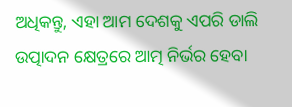ଅଧିକନ୍ତୁ, ଏହା ଆମ ଦେଶକୁ ଏପରି ଡାଲି ଉତ୍ପାଦନ କ୍ଷେତ୍ରରେ ଆତ୍ମ ନିର୍ଭର ହେବା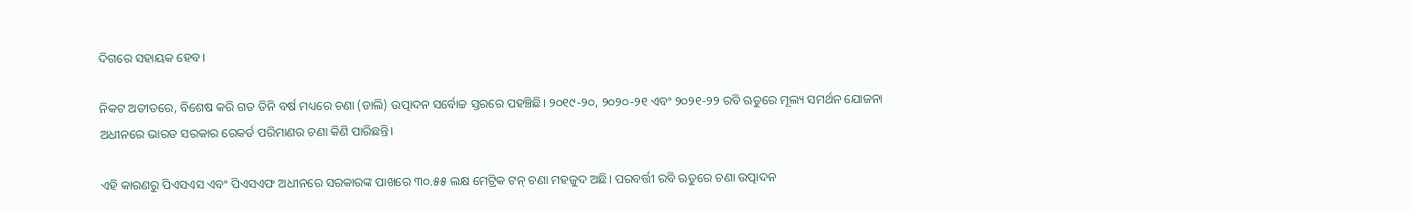ଦିଗରେ ସହାୟକ ହେବ।

ନିକଟ ଅତୀତରେ, ବିଶେଷ କରି ଗତ ତିନି ବର୍ଷ ମଧ୍ୟରେ ଚଣା (ଡାଲି) ଉତ୍ପାଦନ ସର୍ବୋଚ୍ଚ ସ୍ତରରେ ପହଞ୍ଚିଛି। ୨୦୧୯-୨୦, ୨୦୨୦-୨୧ ଏବଂ ୨୦୨୧-୨୨ ରବି ଋତୁରେ ମୂଲ୍ୟ ସମର୍ଥନ ଯୋଜନା ଅଧୀନରେ ଭାରତ ସରକାର ରେକର୍ଡ ପରିମାଣର ଚଣା କିଣି ପାରିଛନ୍ତି।

ଏହି କାରଣରୁ ପିଏସଏସ ଏବଂ ପିଏସଏଫ ଅଧୀନରେ ସରକାରଙ୍କ ପାଖରେ ୩୦.୫୫ ଲକ୍ଷ ମେଟ୍ରିକ ଟନ୍ ଚଣା ମହଜୁଦ ଅଛି। ପରବର୍ତ୍ତୀ ରବି ଋତୁରେ ଚଣା ଉତ୍ପାଦନ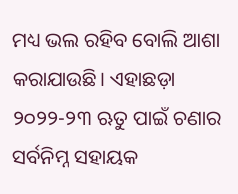ମଧ୍ୟ ଭଲ ରହିବ ବୋଲି ଆଶା କରାଯାଉଛି। ଏହାଛଡ଼ା ୨୦୨୨-୨୩ ଋତୁ ପାଇଁ ଚଣାର ସର୍ବନିମ୍ନ ସହାୟକ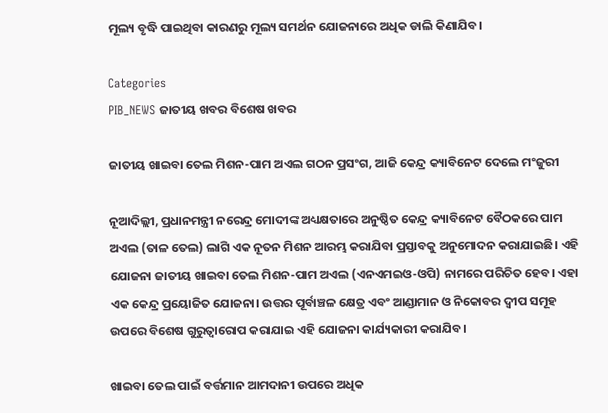ମୂଲ୍ୟ ବୃଦ୍ଧି ପାଇଥିବା କାରଣରୁ ମୂଲ୍ୟ ସମର୍ଥନ ଯୋଜନାରେ ଅଧିକ ଡାଲି କିଣାଯିବ।

Categories
PIB_NEWS ଜାତୀୟ ଖବର ବିଶେଷ ଖବର

ଜାତୀୟ ଖାଇବା ତେଲ ମିଶନ-ପାମ ଅଏଲ ଗଠନ ପ୍ରସଂଗ, ଆଜି କେନ୍ଦ୍ର କ୍ୟାବିନେଟ ଦେଲେ ମଂଜୁରୀ

ନୂଆଦିଲ୍ଲୀ, ପ୍ରଧାନମନ୍ତ୍ରୀ ନରେନ୍ଦ୍ର ମୋଦୀଙ୍କ ଅଧ୍ୟକ୍ଷତାରେ ଅନୁଷ୍ଠିତ କେନ୍ଦ୍ର କ୍ୟାବିନେଟ ବୈଠକରେ ପାମ ଅଏଲ (ତାଳ ତେଲ) ଲାଗି ଏକ ନୂତନ ମିଶନ ଆରମ୍ଭ କରାଯିବା ପ୍ରସ୍ତାବକୁ ଅନୁମୋଦନ କରାଯାଇଛି। ଏହି ଯୋଜନା ଜାତୀୟ ଖାଇବା ତେଲ ମିଶନ-ପାମ ଅଏଲ (ଏନଏମଇଓ-ଓପି) ନାମରେ ପରିଚିତ ହେବ। ଏହା ଏକ କେନ୍ଦ୍ର ପ୍ରୟୋଜିତ ଯୋଜନା। ଉତ୍ତର ପୂର୍ବାଞ୍ଚଳ କ୍ଷେତ୍ର ଏବଂ ଆଣ୍ଡାମାନ ଓ ନିକୋବର ଦ୍ବୀପ ସମୂହ ଉପରେ ବିଶେଷ ଗୁରୁତ୍ବାରୋପ କରାଯାଇ ଏହି ଯୋଜନା କାର୍ଯ୍ୟକାରୀ କରାଯିବ।

ଖାଇବା ତେଲ ପାଇଁ ବର୍ତ୍ତମାନ ଆମଦାନୀ ଉପରେ ଅଧିକ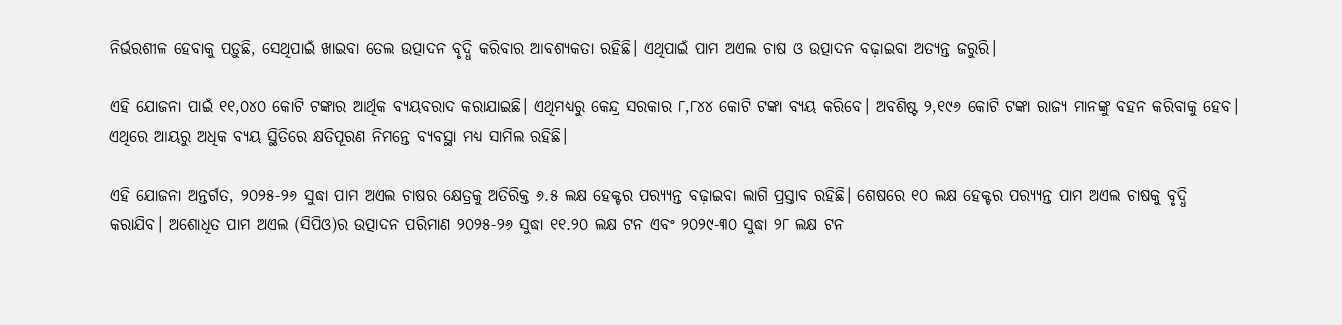ନିର୍ଭରଶୀଳ ହେବାକୁ ପଡ଼ୁଛି, ସେଥିପାଇଁ ଖାଇବା ତେଲ ଉତ୍ପାଦନ ବୃଦ୍ଧି କରିବାର ଆବଶ୍ୟକତା ରହିଛି। ଏଥିପାଇଁ ପାମ ଅଏଲ ଚାଷ ଓ ଉତ୍ପାଦନ ବଢ଼ାଇବା ଅତ୍ୟନ୍ତ ଜରୁରି।

ଏହି ଯୋଜନା ପାଇଁ ୧୧,୦୪୦ କୋଟି ଟଙ୍କାର ଆର୍ଥିକ ବ୍ୟୟବରାଦ କରାଯାଇଛି। ଏଥିମଧ୍ୟରୁ କେନ୍ଦ୍ର ସରକାର ୮,୮୪୪ କୋଟି ଟଙ୍କା ବ୍ୟୟ କରିବେ। ଅବଶିଷ୍ଟ ୨,୧୯୬ କୋଟି ଟଙ୍କା ରାଜ୍ୟ ମାନଙ୍କୁ ବହନ କରିବାକୁ ହେବ। ଏଥିରେ ଆୟରୁ ଅଧିକ ବ୍ୟୟ ସ୍ଥିତିରେ କ୍ଷତିପୂରଣ ନିମନ୍ତେ ବ୍ୟବସ୍ଥା ମଧ୍ୟ ସାମିଲ ରହିଛି।

ଏହି ଯୋଜନା ଅନ୍ତର୍ଗତ, ୨୦୨୫-୨୬ ସୁଦ୍ଧା ପାମ ଅଏଲ ଚାଷର କ୍ଷେତ୍ରକୁ ଅତିରିକ୍ତ ୬.୫ ଲକ୍ଷ ହେକ୍ଟର ପର‌୍ୟ୍ୟନ୍ତ ବଢ଼ାଇବା ଲାଗି ପ୍ରସ୍ତାବ ରହିଛି। ଶେଷରେ ୧୦ ଲକ୍ଷ ହେକ୍ଟର ପର‌୍ୟ୍ୟନ୍ତ ପାମ ଅଏଲ ଚାଷକୁ ବୃଦ୍ଧି କରାଯିବ। ଅଶୋଧିତ ପାମ ଅଏଲ (ସିପିଓ)ର ଉତ୍ପାଦନ ପରିମାଣ ୨୦୨୫-୨୬ ସୁଦ୍ଧା ୧୧.୨୦ ଲକ୍ଷ ଟନ ଏବଂ ୨୦୨୯-୩୦ ସୁଦ୍ଧା ୨୮ ଲକ୍ଷ ଟନ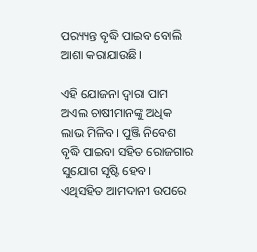ପର‌୍ୟ୍ୟନ୍ତ ବୃଦ୍ଧି ପାଇବ ବୋଲି ଆଶା କରାଯାଉଛି।

ଏହି ଯୋଜନା ଦ୍ବାରା ପାମ ଅଏଲ ଚାଷୀମାନଙ୍କୁ ଅଧିକ ଲାଭ ମିଳିବ। ପୁଞ୍ଜି ନିବେଶ ବୃଦ୍ଧି ପାଇବା ସହିତ ରୋଜଗାର ସୁଯୋଗ ସୃଷ୍ଟି ହେବ। ଏଥିସହିତ ଆମଦାନୀ ଉପରେ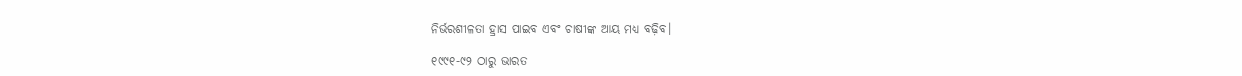ନିର୍ଭରଶୀଳତା ହ୍ରାସ ପାଇବ ଏବଂ ଚାଷୀଙ୍କ ଆୟ ମଧ୍ୟ ବଢ଼ିବ।

୧୯୯୧-୯୨ ଠାରୁ ଭାରତ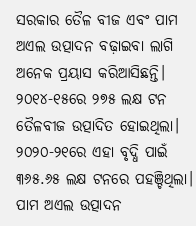ସରକାର ତୈଳ ବୀଜ ଏବଂ ପାମ ଅଏଲ ଉତ୍ପାଦନ ବଢ଼ାଇବା ଲାଗି ଅନେକ ପ୍ରୟାସ କରିଆସିଛନ୍ତି। ୨୦୧୪-୧୫ରେ ୨୭୫ ଲକ୍ଷ ଟନ ତୈଳବୀଜ ଉତ୍ପାଦିତ ହୋଇଥିଲା। ୨୦୨୦-୨୧ରେ ଏହା ବୃଦ୍ଧି ପାଇଁ ୩୬୫.୬୫ ଲକ୍ଷ ଟନରେ ପହଞ୍ଚିଥିଲା। ପାମ ଅଏଲ ଉତ୍ପାଦନ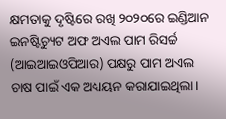କ୍ଷମତାକୁ ଦୃଷ୍ଟିରେ ରଖି ୨୦୨୦ରେ ଇଣ୍ଡିଆନ ଇନଷ୍ଟିଚ୍ୟୁଟ ଅଫ ଅଏଲ ପାମ ରିସର୍ଚ୍ଚ (ଆଇଆଇଓପିଆର) ପକ୍ଷରୁ ପାମ ଅଏଲ ଚାଷ ପାଇଁ ଏକ ଅଧ୍ୟୟନ କରାଯାଇଥିଲା।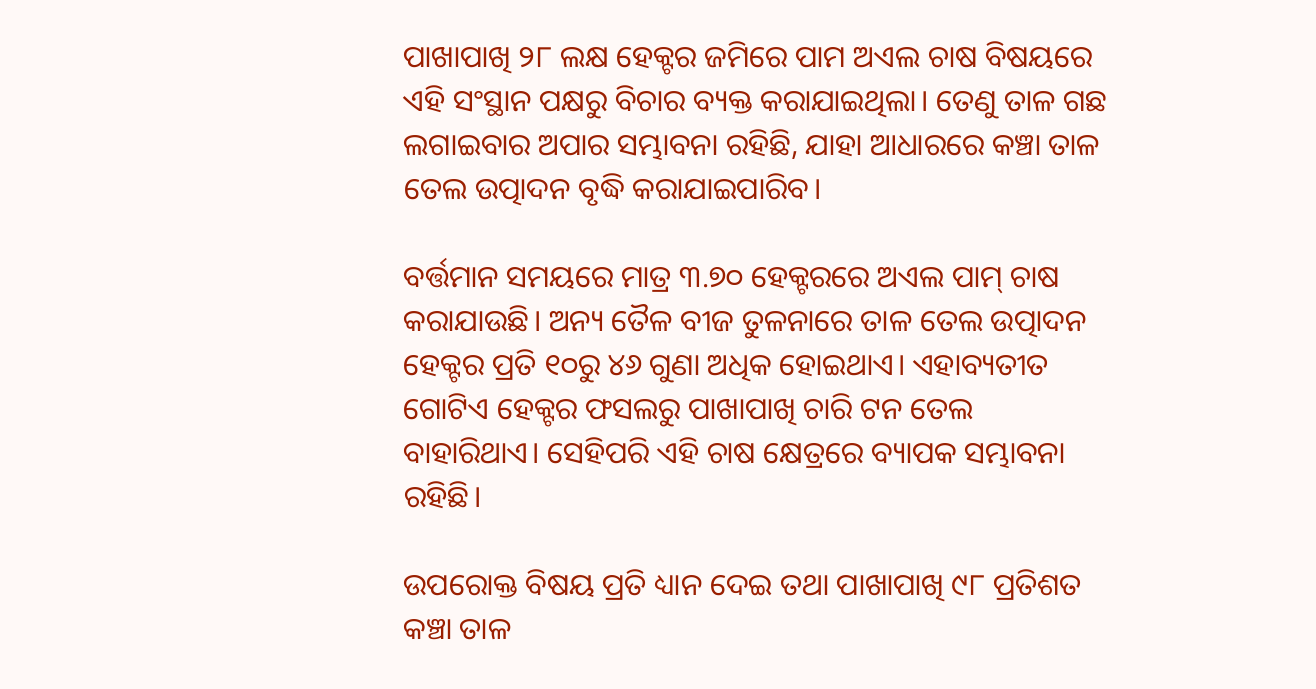ପାଖାପାଖି ୨୮ ଲକ୍ଷ ହେକ୍ଟର ଜମିରେ ପାମ ଅଏଲ ଚାଷ ବିଷୟରେ ଏହି ସଂସ୍ଥାନ ପକ୍ଷରୁ ବିଚାର ବ୍ୟକ୍ତ କରାଯାଇଥିଲା। ତେଣୁ ତାଳ ଗଛ ଲଗାଇବାର ଅପାର ସମ୍ଭାବନା ରହିଛି, ଯାହା ଆଧାରରେ କଞ୍ଚା ତାଳ ତେଲ ଉତ୍ପାଦନ ବୃଦ୍ଧି କରାଯାଇପାରିବ।

ବର୍ତ୍ତମାନ ସମୟରେ ମାତ୍ର ୩.୭୦ ହେକ୍ଟରରେ ଅଏଲ ପାମ୍ ଚାଷ କରାଯାଉଛି। ଅନ୍ୟ ତୈଳ ବୀଜ ତୁଳନାରେ ତାଳ ତେଲ ଉତ୍ପାଦନ ହେକ୍ଟର ପ୍ରତି ୧୦ରୁ ୪୬ ଗୁଣା ଅଧିକ ହୋଇଥାଏ। ଏହାବ୍ୟତୀତ ଗୋଟିଏ ହେକ୍ଟର ଫସଲରୁ ପାଖାପାଖି ଚାରି ଟନ ତେଲ ବାହାରିଥାଏ। ସେହିପରି ଏହି ଚାଷ କ୍ଷେତ୍ରରେ ବ୍ୟାପକ ସମ୍ଭାବନା ରହିଛି।

ଉପରୋକ୍ତ ବିଷୟ ପ୍ରତି ଧ୍ୟାନ ଦେଇ ତଥା ପାଖାପାଖି ୯୮ ପ୍ରତିଶତ କଞ୍ଚା ତାଳ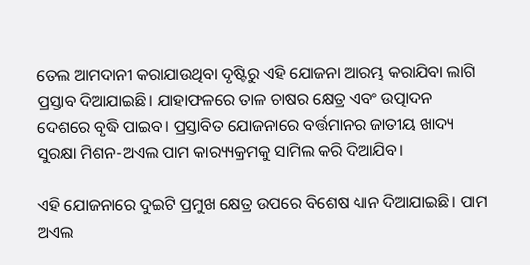ତେଲ ଆମଦାନୀ କରାଯାଉଥିବା ଦୃଷ୍ଟିରୁ ଏହି ଯୋଜନା ଆରମ୍ଭ କରାଯିବା ଲାଗି ପ୍ରସ୍ତାବ ଦିଆଯାଇଛି। ଯାହାଫଳରେ ତାଳ ଚାଷର କ୍ଷେତ୍ର ଏବଂ ଉତ୍ପାଦନ ଦେଶରେ ବୃଦ୍ଧି ପାଇବ। ପ୍ରସ୍ତାବିତ ଯୋଜନାରେ ବର୍ତ୍ତମାନର ଜାତୀୟ ଖାଦ୍ୟ ସୁରକ୍ଷା ମିଶନ-ଅଏଲ ପାମ କାର‌୍ୟ୍ୟକ୍ରମକୁ ସାମିଲ କରି ଦିଆଯିବ।

ଏହି ଯୋଜନାରେ ଦୁଇଟି ପ୍ରମୁଖ କ୍ଷେତ୍ର ଉପରେ ବିଶେଷ ଧ୍ୟାନ ଦିଆଯାଇଛି। ପାମ ଅଏଲ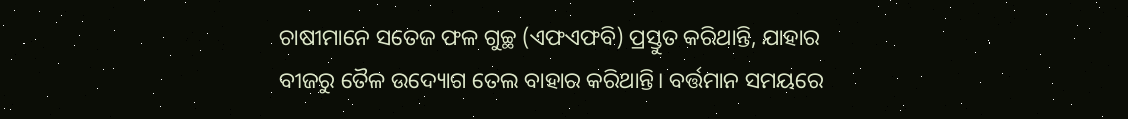ଚାଷୀମାନେ ସତେଜ ଫଳ ଗୁଚ୍ଛ (ଏଫଏଫବି) ପ୍ରସ୍ତୁତ କରିଥାନ୍ତି, ଯାହାର ବୀଜରୁ ତୈଳ ଉଦ୍ୟୋଗ ତେଲ ବାହାର କରିଥାନ୍ତି। ବର୍ତ୍ତମାନ ସମୟରେ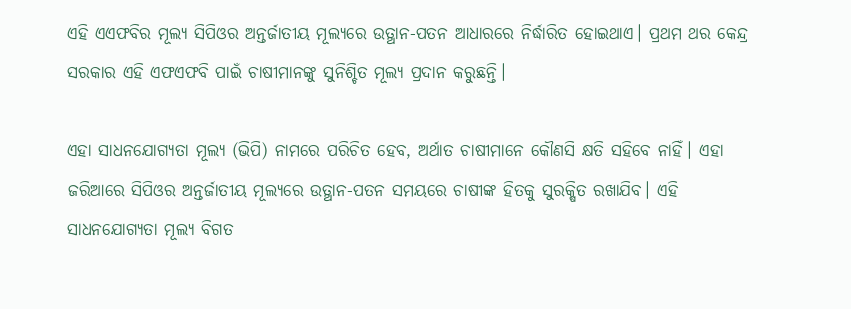ଏହି ଏଏଫବିର ମୂଲ୍ୟ ସିପିଓର ଅନ୍ତର୍ଜାତୀୟ ମୂଲ୍ୟରେ ଉତ୍ଥାନ-ପତନ ଆଧାରରେ ନିର୍ଦ୍ଧାରିତ ହୋଇଥାଏ। ପ୍ରଥମ ଥର କେନ୍ଦ୍ର ସରକାର ଏହି ଏଫଏଫବି ପାଇଁ ଚାଷୀମାନଙ୍କୁ ସୁନିଶ୍ଚିତ ମୂଲ୍ୟ ପ୍ରଦାନ କରୁଛନ୍ତି।

ଏହା ସାଧନଯୋଗ୍ୟତା ମୂଲ୍ୟ (ଭିପି) ନାମରେ ପରିଚିତ ହେବ, ଅର୍ଥାତ ଚାଷୀମାନେ କୌଣସି କ୍ଷତି ସହିବେ ନାହିଁ। ଏହା ଜରିଆରେ ସିପିଓର ଅନ୍ତର୍ଜାତୀୟ ମୂଲ୍ୟରେ ଉତ୍ଥାନ-ପତନ ସମୟରେ ଚାଷୀଙ୍କ ହିତକୁ ସୁରକ୍ଷିତ ରଖାଯିବ। ଏହି ସାଧନଯୋଗ୍ୟତା ମୂଲ୍ୟ ବିଗତ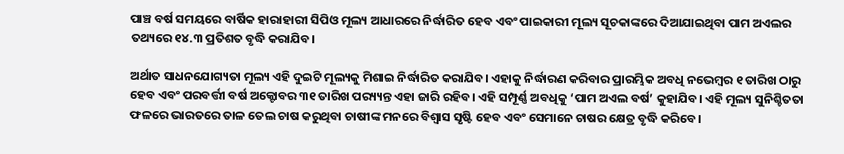ପାଞ୍ଚ ବର୍ଷ ସମୟରେ ବାର୍ଷିକ ହାରାହାରୀ ସିପିଓ ମୂଲ୍ୟ ଆଧାରରେ ନିର୍ଦ୍ଧାରିତ ହେବ ଏବଂ ପାଇକାରୀ ମୂଲ୍ୟ ସୂଚକାଙ୍କରେ ଦିଆଯାଇଥିବା ପାମ ଅଏଲର ତଥ୍ୟରେ ୧୪.୩ ପ୍ରତିଶତ ବୃଦ୍ଧି କରାଯିବ।

ଅର୍ଥାତ ସାଧନଯୋଗ୍ୟତା ମୂଲ୍ୟ ଏହି ଦୁଇଟି ମୂଲ୍ୟକୁ ମିଶାଇ ନିର୍ଦ୍ଧାରିତ କରାଯିବ। ଏହାକୁ ନିର୍ଦ୍ଧାରଣ କରିବାର ପ୍ରାରମ୍ଭିକ ଅବଧି ନଭେମ୍ବର ୧ ତାରିଖ ଠାରୁ ହେବ ଏବଂ ପରବର୍ତ୍ତୀ ବର୍ଷ ଅକ୍ଟୋବର ୩୧ ତାରିଖ ପର‌୍ୟ୍ୟନ୍ତ ଏହା ଜାରି ରହିବ। ଏହି ସମ୍ପୂର୍ଣ୍ଣ ଅବଧିକୁ ‘ପାମ ଅଏଲ ବର୍ଷ’ କୁହାଯିବ। ଏହି ମୂଲ୍ୟ ସୁନିଶ୍ଚିତତା ଫଳରେ ଭାରତରେ ତାଳ ତେଲ ଚାଷ କରୁଥିବା ଚାଷୀଙ୍କ ମନରେ ବିଶ୍ବାସ ସୃଷ୍ଟି ହେବ ଏବଂ ସେମାନେ ଚାଷର କ୍ଷେତ୍ର ବୃଦ୍ଧି କରିବେ।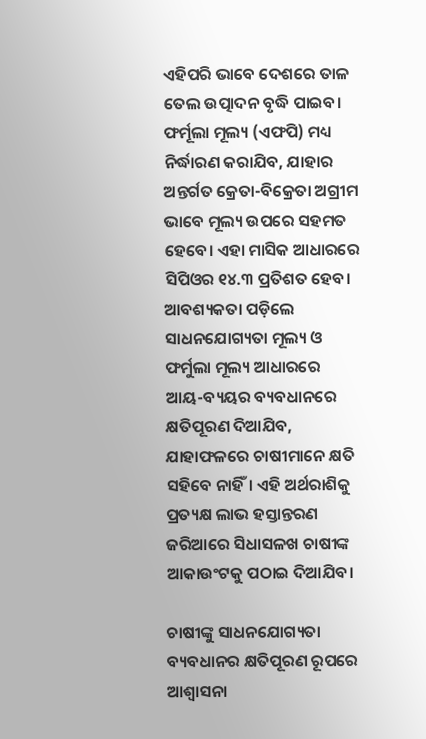ଏହିପରି ଭାବେ ଦେଶରେ ତାଳ ତେଲ ଉତ୍ପାଦନ ବୃଦ୍ଧି ପାଇବ। ଫର୍ମୂଲା ମୂଲ୍ୟ (ଏଫପି) ମଧ୍ୟ ନିର୍ଦ୍ଧାରଣ କରାଯିବ, ଯାହାର ଅନ୍ତର୍ଗତ କ୍ରେତା-ବିକ୍ରେତା ଅଗ୍ରୀମ ଭାବେ ମୂଲ୍ୟ ଉପରେ ସହମତ ହେବେ। ଏହା ମାସିକ ଆଧାରରେ ସିପିଓର ୧୪.୩ ପ୍ରତିଶତ ହେବ। ଆବଶ୍ୟକତା ପଡ଼ିଲେ ସାଧନଯୋଗ୍ୟତା ମୂଲ୍ୟ ଓ ଫର୍ମୁଲା ମୂଲ୍ୟ ଆଧାରରେ ଆୟ-ବ୍ୟୟର ବ୍ୟବଧାନରେ କ୍ଷତିପୂରଣ ଦିଆଯିବ, ଯାହାଫଳରେ ଚାଷୀମାନେ କ୍ଷତି ସହିବେ ନାହିଁ। ଏହି ଅର୍ଥରାଶିକୁ ପ୍ରତ୍ୟକ୍ଷ ଲାଭ ହସ୍ତାନ୍ତରଣ ଜରିଆରେ ସିଧାସଳଖ ଚାଷୀଙ୍କ ଆକାଉଂଟକୁ ପଠାଇ ଦିଆଯିବ।

ଚାଷୀଙ୍କୁ ସାଧନଯୋଗ୍ୟତା ବ୍ୟବଧାନର କ୍ଷତିପୂରଣ ରୂପରେ ଆଶ୍ବାସନା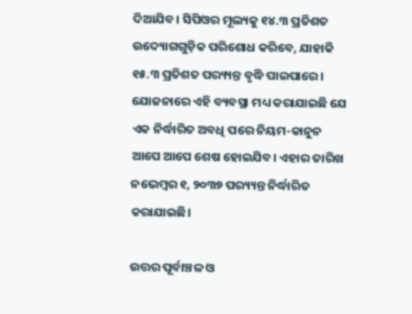ଦିଆଯିବ। ସିପିଓର ମୂଲ୍ୟକୁ ୧୪.୩ ପ୍ରତିଶତ ଉଦ୍ୟୋଗଗୁଡ଼ିକ ପରିଶୋଧ କରିବେ, ଯାହାକି ୧୫.୩ ପ୍ରତିଶତ ପର‌୍ୟ୍ୟନ୍ତ ବୃଦ୍ଧି ପାଇପାରେ। ଯୋଜନାରେ ଏହି ବ୍ୟବସ୍ଥା ମଧ୍ୟ କରାଯାଇଛି ଯେ ଏକ ନିର୍ଦ୍ଧାରିତ ଅବଧି ପରେ ନିୟମ-କାନୁନ ଆପେ ଆପେ ଶେଷ ହୋଇଯିବ। ଏହାର ତାରିଖ ନଭେମ୍ବର ୧, ୨୦୩୭ ପର‌୍ୟ୍ୟନ୍ତ ନିର୍ଦ୍ଧାରିତ କରାଯାଇଛି।

ଉତ୍ତର ପୂର୍ବାଞ୍ଚଳ ଓ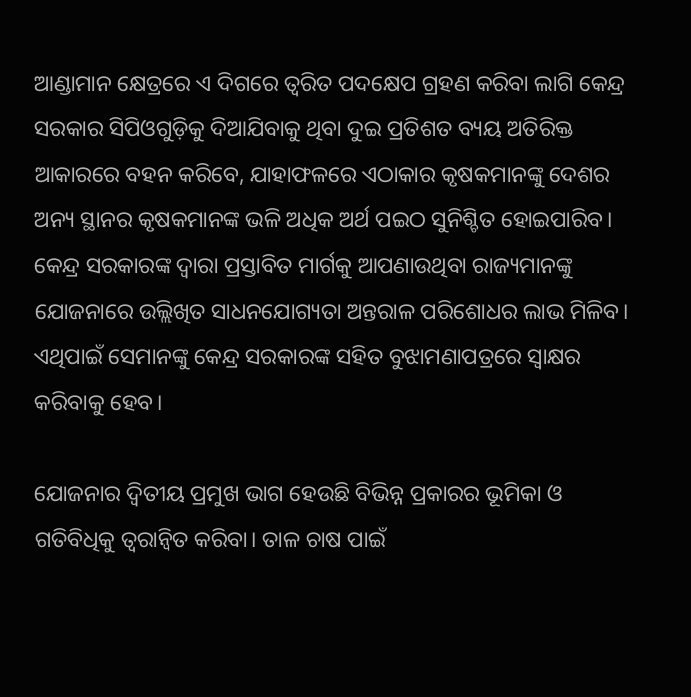ଆଣ୍ଡାମାନ କ୍ଷେତ୍ରରେ ଏ ଦିଗରେ ତ୍ବରିତ ପଦକ୍ଷେପ ଗ୍ରହଣ କରିବା ଲାଗି କେନ୍ଦ୍ର ସରକାର ସିପିଓଗୁଡ଼ିକୁ ଦିଆଯିବାକୁ ଥିବା ଦୁଇ ପ୍ରତିଶତ ବ୍ୟୟ ଅତିରିକ୍ତ ଆକାରରେ ବହନ କରିବେ, ଯାହାଫଳରେ ଏଠାକାର କୃଷକମାନଙ୍କୁ ଦେଶର ଅନ୍ୟ ସ୍ଥାନର କୃଷକମାନଙ୍କ ଭଳି ଅଧିକ ଅର୍ଥ ପଇଠ ସୁନିଶ୍ଚିତ ହୋଇପାରିବ। କେନ୍ଦ୍ର ସରକାରଙ୍କ ଦ୍ବାରା ପ୍ରସ୍ତାବିତ ମାର୍ଗକୁ ଆପଣାଉଥିବା ରାଜ୍ୟମାନଙ୍କୁ ଯୋଜନାରେ ଉଲ୍ଲିଖିତ ସାଧନଯୋଗ୍ୟତା ଅନ୍ତରାଳ ପରିଶୋଧର ଲାଭ ମିଳିବ। ଏଥିପାଇଁ ସେମାନଙ୍କୁ କେନ୍ଦ୍ର ସରକାରଙ୍କ ସହିତ ବୁଝାମଣାପତ୍ରରେ ସ୍ବାକ୍ଷର କରିବାକୁ ହେବ।

ଯୋଜନାର ଦ୍ବିତୀୟ ପ୍ରମୁଖ ଭାଗ ହେଉଛି ବିଭିନ୍ନ ପ୍ରକାରର ଭୂମିକା ଓ ଗତିବିଧିକୁ ତ୍ବରାନ୍ବିତ କରିବା। ତାଳ ଚାଷ ପାଇଁ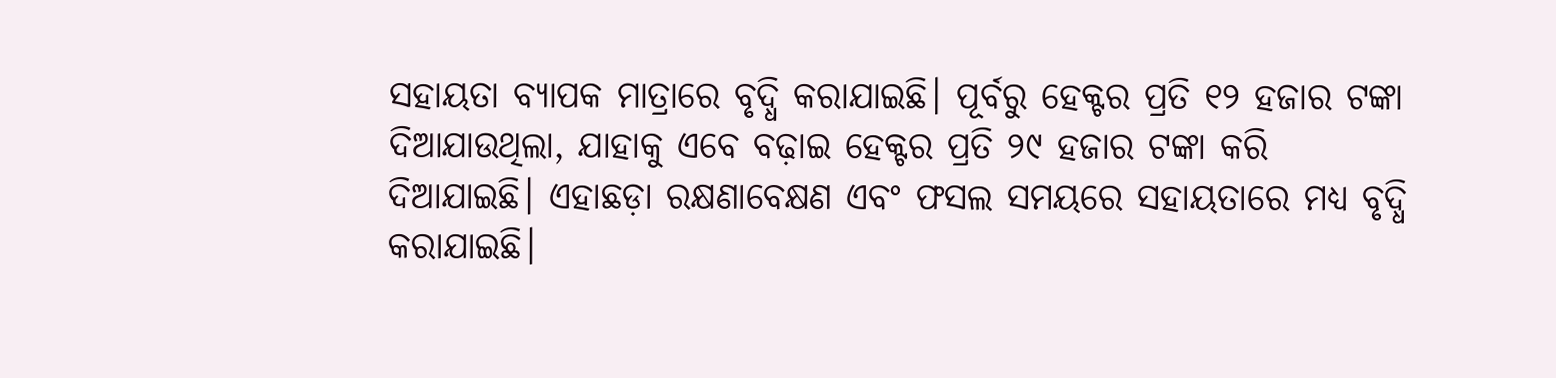ସହାୟତା ବ୍ୟାପକ ମାତ୍ରାରେ ବୃଦ୍ଧି କରାଯାଇଛି। ପୂର୍ବରୁ ହେକ୍ଟର ପ୍ରତି ୧୨ ହଜାର ଟଙ୍କା ଦିଆଯାଉଥିଲା, ଯାହାକୁ ଏବେ ବଢ଼ାଇ ହେକ୍ଟର ପ୍ରତି ୨୯ ହଜାର ଟଙ୍କା କରି ଦିଆଯାଇଛି। ଏହାଛଡ଼ା ରକ୍ଷଣାବେକ୍ଷଣ ଏବଂ ଫସଲ ସମୟରେ ସହାୟତାରେ ମଧ୍ୟ ବୃଦ୍ଧି କରାଯାଇଛି।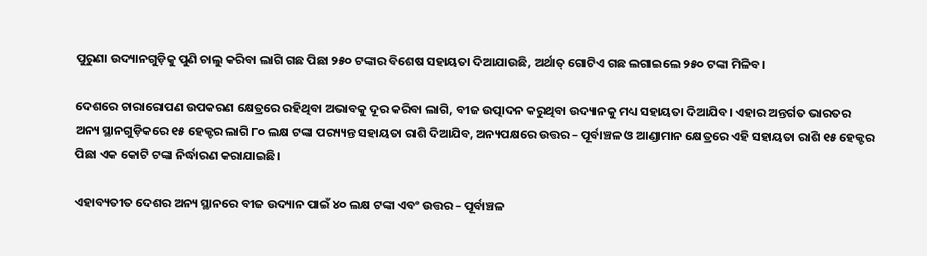ପୁରୁଣା ଉଦ୍ୟାନଗୁଡ଼ିକୁ ପୁଣି ଚାଲୁ କରିବା ଲାଗି ଗଛ ପିଛା ୨୫୦ ଟଙ୍କାର ବିଶେଷ ସହାୟତା ଦିଆଯାଉଛି, ଅର୍ଥାତ୍ ଗୋଟିଏ ଗଛ ଲଗାଇଲେ ୨୫୦ ଟଙ୍କା ମିଳିବ।

ଦେଶରେ ଚାରାରୋପଣ ଉପକରଣ କ୍ଷେତ୍ରରେ ରହିଥିବା ଅଭାବକୁ ଦୂର କରିବା ଲାଗି, ବୀଜ ଉତ୍ପାଦନ କରୁଥିବା ଉଦ୍ୟାନକୁ ମଧ୍ୟ ସହାୟତା ଦିଆଯିବ। ଏହାର ଅନ୍ତର୍ଗତ ଭାରତର ଅନ୍ୟ ସ୍ଥାନଗୁଡ଼ିକରେ ୧୫ ହେକ୍ଟର ଲାଗି ୮୦ ଲକ୍ଷ ଟଙ୍କା ପର‌୍ୟ୍ୟନ୍ତ ସହାୟତା ରାଶି ଦିଆଯିବ, ଅନ୍ୟପକ୍ଷରେ ଉତ୍ତର – ପୂର୍ବାଞ୍ଚଳ ଓ ଆଣ୍ଡାମାନ କ୍ଷେତ୍ରରେ ଏହି ସହାୟତା ରାଶି ୧୫ ହେକ୍ଟର ପିଛା ଏକ କୋଟି ଟଙ୍କା ନିର୍ଦ୍ଧାରଣ କରାଯାଇଛି।

ଏହାବ୍ୟତୀତ ଦେଶର ଅନ୍ୟ ସ୍ଥାନରେ ବୀଜ ଉଦ୍ୟାନ ପାଇଁ ୪୦ ଲକ୍ଷ ଟଙ୍କା ଏବଂ ଉତ୍ତର – ପୂର୍ବାଞ୍ଚଳ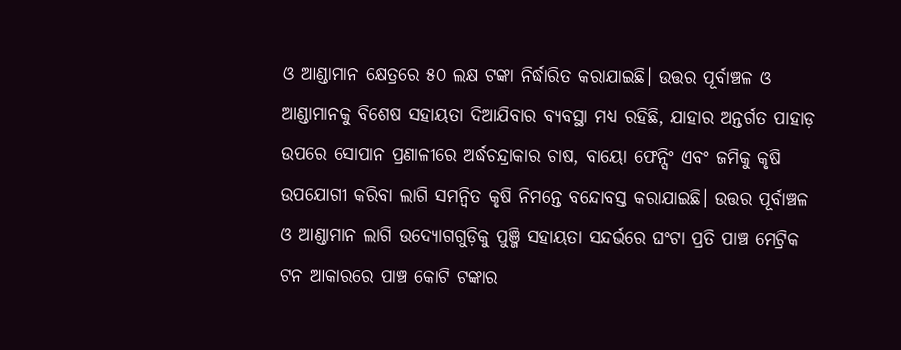ଓ ଆଣ୍ଡାମାନ କ୍ଷେତ୍ରରେ ୫୦ ଲକ୍ଷ ଟଙ୍କା ନିର୍ଦ୍ଧାରିତ କରାଯାଇଛି। ଉତ୍ତର ପୂର୍ବାଞ୍ଚଳ ଓ ଆଣ୍ଡାମାନକୁ ବିଶେଷ ସହାୟତା ଦିଆଯିବାର ବ୍ୟବସ୍ଥା ମଧ୍ୟ ରହିଛି, ଯାହାର ଅନ୍ତର୍ଗତ ପାହାଡ଼ ଉପରେ ସୋପାନ ପ୍ରଣାଳୀରେ ଅର୍ଦ୍ଧଚନ୍ଦ୍ରାକାର ଚାଷ, ବାୟୋ ଫେନ୍ସିଂ ଏବଂ ଜମିକୁ କୃଷି ଉପଯୋଗୀ କରିବା ଲାଗି ସମନ୍ବିତ କୃଷି ନିମନ୍ତେ ବନ୍ଦୋବସ୍ତ କରାଯାଇଛି। ଉତ୍ତର ପୂର୍ବାଞ୍ଚଳ ଓ ଆଣ୍ଡାମାନ ଲାଗି ଉଦ୍ୟୋଗଗୁଡ଼ିକୁ ପୁଞ୍ଜି ସହାୟତା ସନ୍ଦର୍ଭରେ ଘଂଟା ପ୍ରତି ପାଞ୍ଚ ମେଟ୍ରିକ ଟନ ଆକାରରେ ପାଞ୍ଚ କୋଟି ଟଙ୍କାର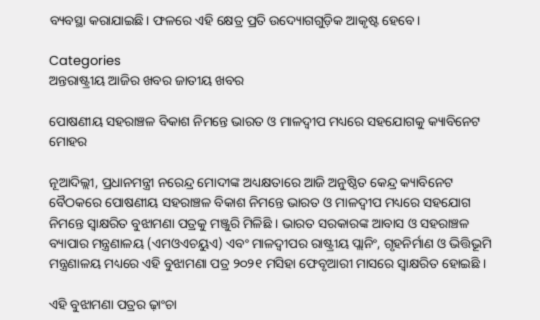ବ୍ୟବସ୍ଥା କରାଯାଇଛି। ଫଳରେ ଏହି କ୍ଷେତ୍ର ପ୍ରତି ଉଦ୍ୟୋଗଗୁଡ଼ିକ ଆକୃଷ୍ଟ ହେବେ।

Categories
ଅନ୍ତରାଷ୍ଟ୍ରୀୟ ଆଜିର ଖବର ଜାତୀୟ ଖବର

ପୋଷଣୀୟ ସହରାଞ୍ଚଳ ବିକାଶ ନିମନ୍ତେ ଭାରତ ଓ ମାଳଦ୍ୱୀପ ମଧ୍ୟରେ ସହଯୋଗକୁ କ୍ୟାବିନେଟ ମୋହର

ନୂଆଦିଲ୍ଲୀ, ପ୍ରଧାନମନ୍ତ୍ରୀ ନରେନ୍ଦ୍ର ମୋଦୀଙ୍କ ଅଧ୍ୟକ୍ଷତାରେ ଆଜି ଅନୁଷ୍ଠିତ କେନ୍ଦ୍ର କ୍ୟାବିନେଟ ବୈଠକରେ ପୋଷଣୀୟ ସହରାଞ୍ଚଳ ବିକାଶ ନିମନ୍ତେ ଭାରତ ଓ ମାଳଦ୍ୱୀପ ମଧ୍ୟରେ ସହଯୋଗ ନିମନ୍ତେ ସ୍ୱାକ୍ଷରିତ ବୁଝାମଣା ପତ୍ରକୁ ମଞ୍ଜୁରି ମିଳିଛି । ଭାରତ ସରକାରଙ୍କ ଆବାସ ଓ ସହରାଞ୍ଚଳ ବ୍ୟାପାର ମନ୍ତ୍ରଣାଳୟ (ଏମଓଏଚୟୁଏ) ଏବଂ ମାଳଦ୍ୱୀପର ରାଷ୍ଟ୍ରୀୟ ପ୍ଲାନିଂ, ଗୃହନିର୍ମାଣ ଓ ଭିତ୍ତିଭୂମି ମନ୍ତ୍ରଣାଳୟ ମଧ୍ୟରେ ଏହି ବୁଝାମଣା ପତ୍ର ୨୦୨୧ ମସିହା ଫେବୃଆରୀ ମାସରେ ସ୍ୱାକ୍ଷରିତ ହୋଇଛି ।

ଏହି ବୁଝାମଣା ପତ୍ରର ଢ଼ାଂଚା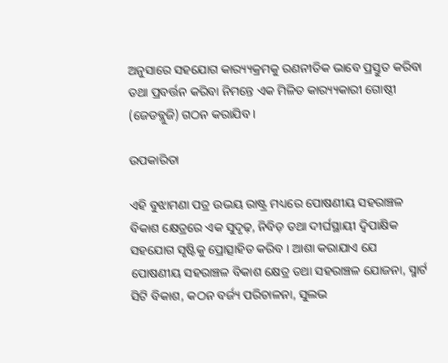ଅନୁସାରେ ସହଯୋଗ କାର‌୍ୟ୍ୟକ୍ରମକୁ ରଣନୀତିକ ଭାବେ ପ୍ରସ୍ତୁତ କରିବା ତଥା ପ୍ରବର୍ତ୍ତନ କରିବା ନିମନ୍ତେ ଏକ ମିଳିତ କାର‌୍ୟ୍ୟକାରୀ ଗୋଷ୍ଠୀ (ଜେଡବ୍ଲୁଜି) ଗଠନ କରାଯିବ ।

ଉପକାରିତା

ଏହି ବୁଝାମଣା ପତ୍ର ଉଭୟ ରାଷ୍ଟ୍ର ମଧ୍ୟରେ ପୋଷଣୀୟ ସହରାଞ୍ଚଳ ବିକାଶ କ୍ଷେତ୍ରରେ ଏକ ସୁଦୃଢ଼, ନିବିଡ଼ ତଥା ଦୀର୍ଘସ୍ଥାୟୀ ଦ୍ୱିପାକ୍ଷିକ ସହଯୋଗ ସୃଷ୍ଟିକୁ ପ୍ରୋତ୍ସାହିତ କରିବ । ଆଶା କରାଯାଏ ଯେ ପୋଷଣୀୟ ସହରାଞ୍ଚଳ ବିକାଶ କ୍ଷେତ୍ର ତଥା ସହରାଞ୍ଚଳ ଯୋଜନା, ସ୍ମାର୍ଟ ସିଟି ବିକାଶ, କଠନ ବର୍ଜ୍ୟ ପରିଚାଳନା, ସୁଲଭ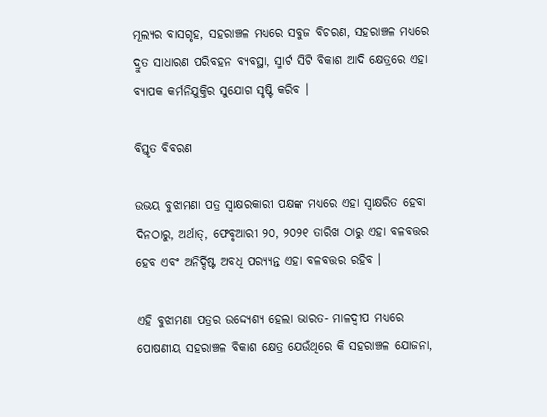ମୂଲ୍ୟର ବାସଗୃହ, ସହରାଞ୍ଚଳ ମଧ୍ୟରେ ସବୁଜ ବିଚରଣ, ସହରାଞ୍ଚଳ ମଧ୍ୟରେ ଦ୍ରୁତ ସାଧାରଣ ପରିବହନ ବ୍ୟବସ୍ଥା, ସ୍ମାର୍ଟ ସିଟି ବିକାଶ ଆଦି କ୍ଷେତ୍ରରେ ଏହା ବ୍ୟାପକ କର୍ମନିଯୁକ୍ତିର ସୁଯୋଗ ସୃଷ୍ଟି କରିବ ।

ବିସ୍ତୃତ ବିବରଣ

ଉଭୟ ବୁଝାମଣା ପତ୍ର ସ୍ୱାକ୍ଷରକାରୀ ପକ୍ଷଙ୍କ ମଧ୍ୟରେ ଏହା ସ୍ୱାକ୍ଷରିତ ହେବା ଦିନଠାରୁ, ଅର୍ଥାତ୍‍, ଫେବୃଆରୀ ୨୦, ୨୦୨୧ ତାରିଖ ଠାରୁ ଏହା ବଳବତ୍ତର ହେବ ଏବଂ ଅନିର୍ଦ୍ଦିଷ୍ଟ ଅବଧି ପର‌୍ୟ୍ୟନ୍ତ ଏହା ବଳବତ୍ତର ରହିବ ।

ଏହି ବୁଝାମଣା ପତ୍ରର ଉଦ୍ଦ୍ୟେଶ୍ୟ ହେଲା ଭାରତ- ମାଳଦ୍ୱୀପ ମଧ୍ୟରେ ପୋଷଣୀୟ ସହରାଞ୍ଚଳ ବିକାଶ କ୍ଷେତ୍ର ଯେଉଁଥିରେ କି ସହରାଞ୍ଚଳ ଯୋଜନା,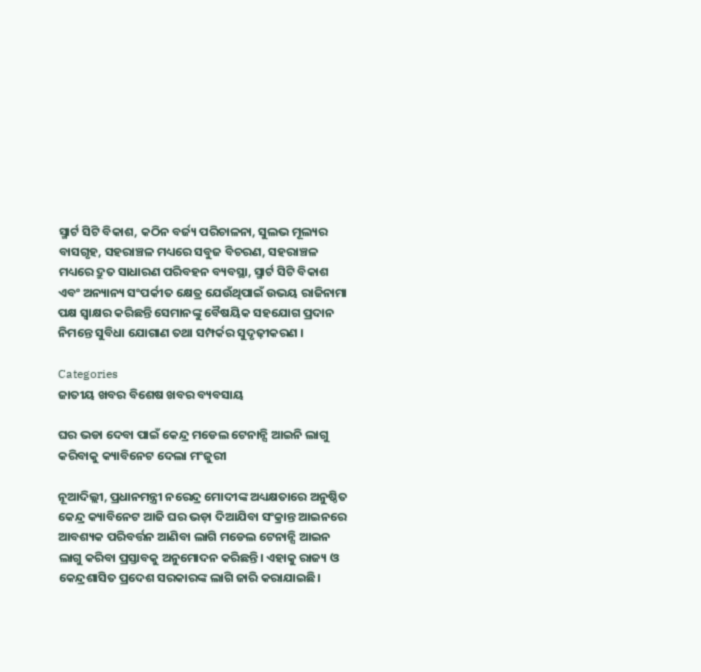ସ୍ମାର୍ଟ ସିଟି ବିକାଶ, କଠିନ ବର୍ଜ୍ୟ ପରିଚାଳନା, ସୁଲଭ ମୂଲ୍ୟର ବାସଗୃହ, ସହରାଞ୍ଚଳ ମଧ୍ୟରେ ସବୁଜ ବିଚରଣ, ସହରାଞ୍ଚଳ ମଧ୍ୟରେ ଦ୍ରୁତ ସାଧାରଣ ପରିବହନ ବ୍ୟବସ୍ଥା, ସ୍ମାର୍ଟ ସିଟି ବିକାଶ ଏବଂ ଅନ୍ୟାନ୍ୟ ସଂପର୍କୀତ କ୍ଷେତ୍ର ଯେଉଁଥିପାଇଁ ଉଭୟ ରାଜିନାମା ପକ୍ଷ ସ୍ୱାକ୍ଷର କରିଛନ୍ତି ସେମାନଙ୍କୁ ବୈଷୟିକ ସହଯୋଗ ପ୍ରଦାନ ନିମନ୍ତେ ସୁବିଧା ଯୋଗାଣ ତଥା ସମ୍ପର୍କର ସୁଦୃଢ଼ୀକରଣ ।

Categories
ଜାତୀୟ ଖବର ବିଶେଷ ଖବର ବ୍ୟବସାୟ

ଘର ଭଡା ଦେବା ପାଇଁ କେନ୍ଦ୍ର ମଡେଲ ଟେନାନ୍ସି ଆଇନି ଲାଗୁ କରିବାକୁ କ୍ୟାବିନେଟ ଦେଲା ମଂଜୁରୀ

ନୂଆଦିଲ୍ଲୀ, ପ୍ରଧାନମନ୍ତ୍ରୀ ନରେନ୍ଦ୍ର ମୋଦୀଙ୍କ ଅଧ୍ୟକ୍ଷତାରେ ଅନୁଷ୍ଠିତ କେନ୍ଦ୍ର କ୍ୟାବିନେଟ ଆଜି ଘର ଭଡ଼ା ଦିଆଯିବା ସଂକ୍ରାନ୍ତ ଆଇନରେ ଆବଶ୍ୟକ ପରିବର୍ତ୍ତନ ଆଣିବା ଲାଗି ମଡେଲ ଟେନାନ୍ସି ଆଇନ ଲାଗୁ କରିବା ପ୍ରସ୍ତାବକୁ ଅନୁମୋଦନ କରିଛନ୍ତି। ଏହାକୁ ରାଜ୍ୟ ଓ କେନ୍ଦ୍ରଶାସିତ ପ୍ରଦେଶ ସରକାରଙ୍କ ଲାଗି ଜାରି କରାଯାଇଛି।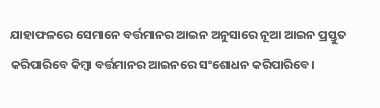ଯାହାଫଳରେ ସେମାନେ ବର୍ତ୍ତମାନର ଆଇନ ଅନୁସାରେ ନୂଆ ଆଇନ ପ୍ରସ୍ତୁତ କରିପାରିବେ କିମ୍ବା ବର୍ତ୍ତମାନର ଆଇନରେ ସଂଶୋଧନ କରିପାରିବେ।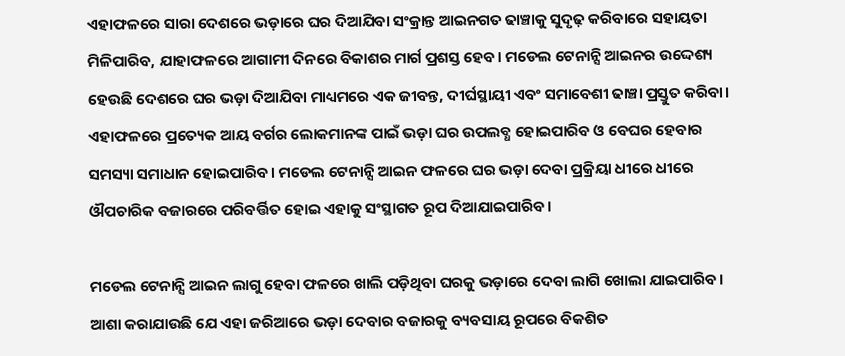ଏହାଫଳରେ ସାରା ଦେଶରେ ଭଡ଼ାରେ ଘର ଦିଆଯିବା ସଂକ୍ରାନ୍ତ ଆଇନଗତ ଢାଞ୍ଚାକୁ ସୁଦୃଢ଼ କରିବାରେ ସହାୟତା ମିଳିପାରିବ, ଯାହାଫଳରେ ଆଗାମୀ ଦିନରେ ବିକାଶର ମାର୍ଗ ପ୍ରଶସ୍ତ ହେବ। ମଡେଲ ଟେନାନ୍ସି ଆଇନର ଉଦ୍ଦେଶ୍ୟ ହେଉଛି ଦେଶରେ ଘର ଭଡ଼ା ଦିଆଯିବା ମାଧ୍ୟମରେ ଏକ ଜୀବନ୍ତ, ଦୀର୍ଘସ୍ଥାୟୀ ଏବଂ ସମାବେଶୀ ଢାଞ୍ଚା ପ୍ରସ୍ତୁତ କରିବା। ଏହାଫଳରେ ପ୍ରତ୍ୟେକ ଆୟ ବର୍ଗର ଲୋକମାନଙ୍କ ପାଇଁ ଭଡ଼ା ଘର ଉପଲବ୍ଧ ହୋଇପାରିବ ଓ ବେଘର ହେବାର ସମସ୍ୟା ସମାଧାନ ହୋଇପାରିବ। ମଡେଲ ଟେନାନ୍ସି ଆଇନ ଫଳରେ ଘର ଭଡ଼ା ଦେବା ପ୍ରକ୍ରିୟା ଧୀରେ ଧୀରେ ଔପଚାରିକ ବଜାରରେ ପରିବର୍ତ୍ତିତ ହୋଇ ଏହାକୁ ସଂସ୍ଥାଗତ ରୂପ ଦିଆଯାଇପାରିବ।

ମଡେଲ ଟେନାନ୍ସି ଆଇନ ଲାଗୁ ହେବା ଫଳରେ ଖାଲି ପଡ଼ିଥିବା ଘରକୁ ଭଡ଼ାରେ ଦେବା ଲାଗି ଖୋଲା ଯାଇପାରିବ। ଆଶା କରାଯାଉଛି ଯେ ଏହା ଜରିଆରେ ଭଡ଼ା ଦେବାର ବଜାରକୁ ବ୍ୟବସାୟ ରୂପରେ ବିକଶିତ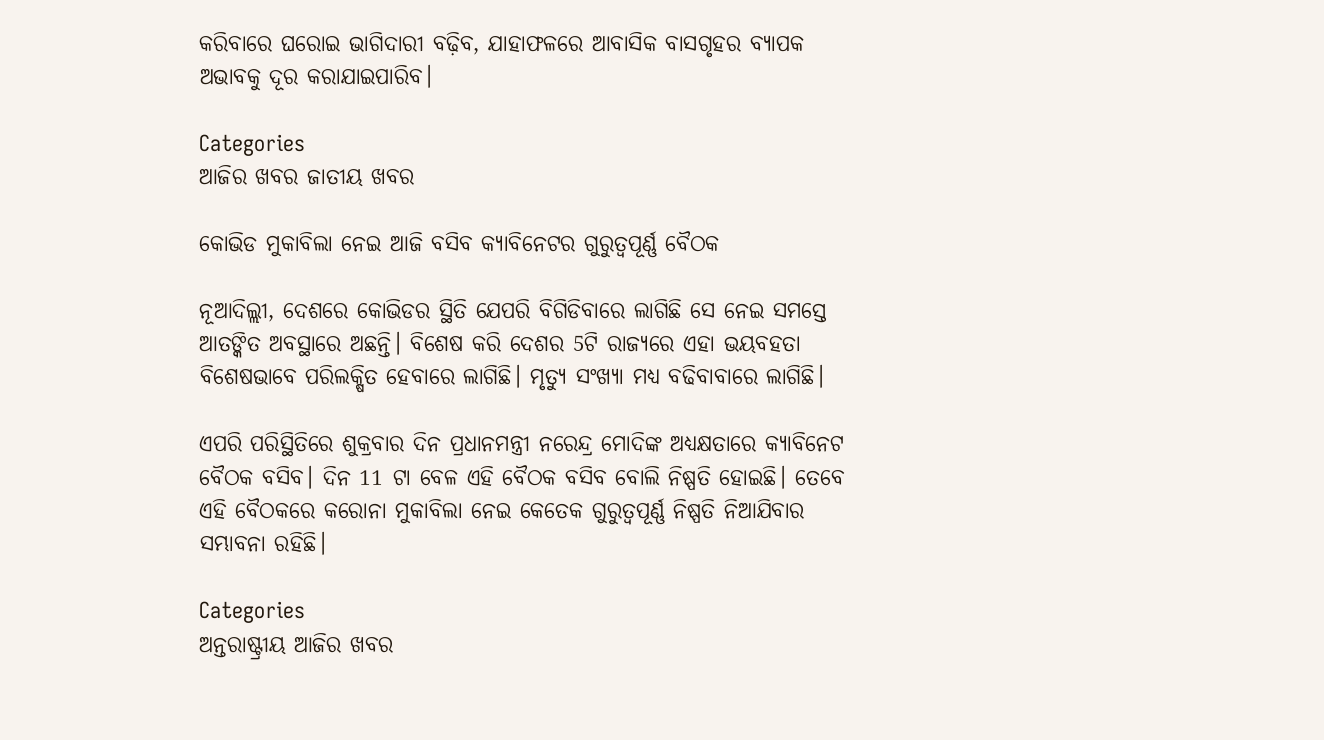କରିବାରେ ଘରୋଇ ଭାଗିଦାରୀ ବଢ଼ିବ, ଯାହାଫଳରେ ଆବାସିକ ବାସଗୃହର ବ୍ୟାପକ ଅଭାବକୁ ଦୂର କରାଯାଇପାରିବ।

Categories
ଆଜିର ଖବର ଜାତୀୟ ଖବର

କୋଭିଡ ମୁକାବିଲା ନେଇ ଆଜି ବସିବ କ୍ୟାବିନେଟର ଗୁରୁତ୍ବପୂର୍ଣ୍ଣ ବୈଠକ

ନୂଆଦିଲ୍ଲୀ, ଦେଶରେ କୋଭିଡର ସ୍ଥିତି ଯେପରି ବିଗିଡିବାରେ ଲାଗିଛି ସେ ନେଇ ସମସ୍ତେ ଆତଙ୍କିତ ଅବସ୍ଥାରେ ଅଛନ୍ତି। ବିଶେଷ କରି ଦେଶର 5ଟି ରାଜ୍ୟରେ ଏହା ଭୟବହତା ବିଶେଷଭାବେ ପରିଲକ୍ଷିତ ହେବାରେ ଲାଗିଛି। ମୃତ୍ୟୁ ସଂଖ୍ୟା ମଧ୍ୟ ବଢିବାବାରେ ଲାଗିଛି।

ଏପରି ପରିସ୍ଥିତିରେ ଶୁକ୍ରବାର ଦିନ ପ୍ରଧାନମନ୍ତ୍ରୀ ନରେନ୍ଦ୍ର ମୋଦିଙ୍କ ଅଧ୍ୟକ୍ଷତାରେ କ୍ୟାବିନେଟ ବୈଠକ ବସିବ। ଦିନ 11 ଟା ବେଳ ଏହି ବୈଠକ ବସିବ ବୋଲି ନିଷ୍ପତି ହୋଇଛି। ତେବେ ଏହି ବୈଠକରେ କରୋନା ମୁକାବିଲା ନେଇ କେତେକ ଗୁରୁତ୍ବପୂର୍ଣ୍ଣ ନିଷ୍ପତି ନିଆଯିବାର ସମ୍ଭାବନା ରହିଛି।

Categories
ଅନ୍ତରାଷ୍ଟ୍ରୀୟ ଆଜିର ଖବର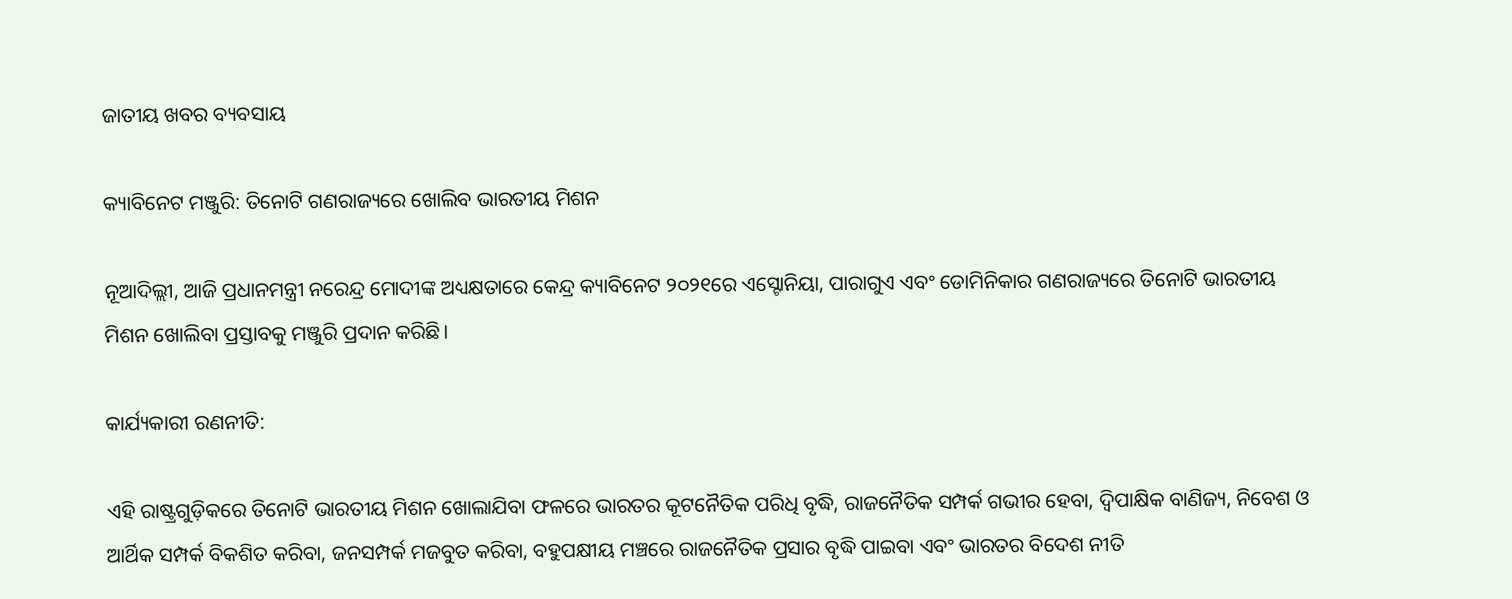ଜାତୀୟ ଖବର ବ୍ୟବସାୟ

କ୍ୟାବିନେଟ ମଞ୍ଜୁରି: ତିନୋଟି ଗଣରାଜ୍ୟରେ ଖୋଲିବ ଭାରତୀୟ ମିଶନ

ନୂଆଦିଲ୍ଲୀ, ଆଜି ପ୍ରଧାନମନ୍ତ୍ରୀ ନରେନ୍ଦ୍ର ମୋଦୀଙ୍କ ଅଧ୍ୟକ୍ଷତାରେ କେନ୍ଦ୍ର କ୍ୟାବିନେଟ ୨୦୨୧ରେ ଏସ୍ଟୋନିୟା, ପାରାଗୁଏ ଏବଂ ଡୋମିନିକାର ଗଣରାଜ୍ୟରେ ତିନୋଟି ଭାରତୀୟ ମିଶନ ଖୋଲିବା ପ୍ରସ୍ତାବକୁ ମଞ୍ଜୁରି ପ୍ରଦାନ କରିଛି।

କାର୍ଯ୍ୟକାରୀ ରଣନୀତି:

ଏହି ରାଷ୍ଟ୍ରଗୁଡ଼ିକରେ ତିନୋଟି ଭାରତୀୟ ମିଶନ ଖୋଲାଯିବା ଫଳରେ ଭାରତର କୂଟନୈତିକ ପରିଧି ବୃଦ୍ଧି, ରାଜନୈତିକ ସମ୍ପର୍କ ଗଭୀର ହେବା, ଦ୍ୱିପାକ୍ଷିକ ବାଣିଜ୍ୟ, ନିବେଶ ଓ ଆର୍ଥିକ ସମ୍ପର୍କ ବିକଶିତ କରିବା, ଜନସମ୍ପର୍କ ମଜବୁତ କରିବା, ବହୁପକ୍ଷୀୟ ମଞ୍ଚରେ ରାଜନୈତିକ ପ୍ରସାର ବୃଦ୍ଧି ପାଇବା ଏବଂ ଭାରତର ବିଦେଶ ନୀତି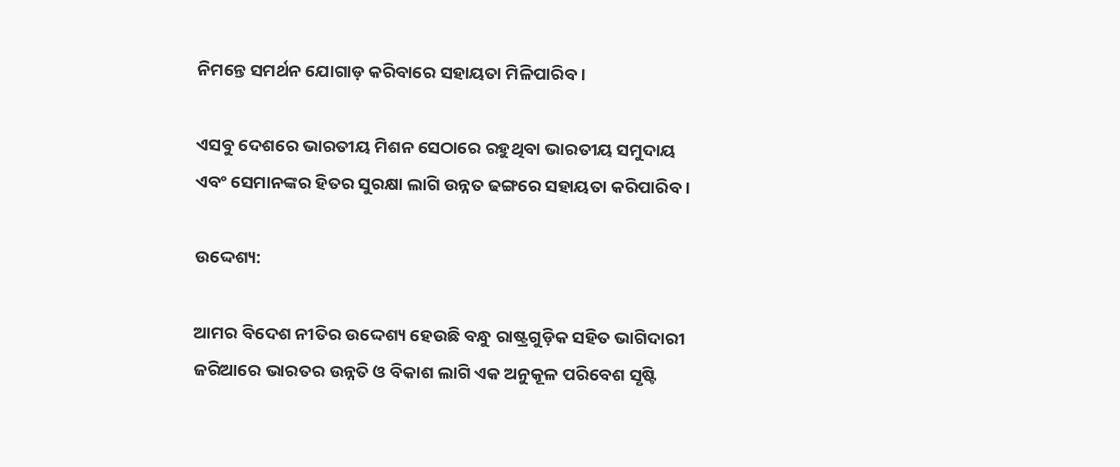ନିମନ୍ତେ ସମର୍ଥନ ଯୋଗାଡ଼ କରିବାରେ ସହାୟତା ମିଳିପାରିବ।

ଏସବୁ ଦେଶରେ ଭାରତୀୟ ମିଶନ ସେଠାରେ ରହୁଥିବା ଭାରତୀୟ ସମୁଦାୟ ଏବଂ ସେମାନଙ୍କର ହିତର ସୁରକ୍ଷା ଲାଗି ଉନ୍ନତ ଢଙ୍ଗରେ ସହାୟତା କରିପାରିବ।

ଉଦ୍ଦେଶ୍ୟ:

ଆମର ବିଦେଶ ନୀତିର ଉଦ୍ଦେଶ୍ୟ ହେଉଛି ବନ୍ଧୁ ରାଷ୍ଟ୍ରଗୁଡ଼ିକ ସହିତ ଭାଗିଦାରୀ ଜରିଆରେ ଭାରତର ଉନ୍ନତି ଓ ବିକାଶ ଲାଗି ଏକ ଅନୁକୂଳ ପରିବେଶ ସୃଷ୍ଟି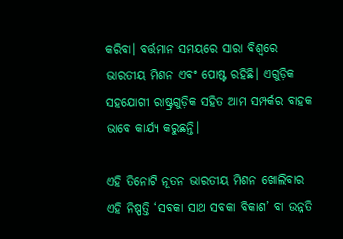କରିବା। ବର୍ତ୍ତମାନ ସମୟରେ ସାରା ବିଶ୍ୱରେ ଭାରତୀୟ ମିଶନ ଏବଂ ପୋଷ୍ଟ ରହିଛି। ଏଗୁଡ଼ିକ ସହଯୋଗୀ ରାଷ୍ଟ୍ରଗୁଡ଼ିକ ସହିତ ଆମ ସମ୍ପର୍କର ବାହକ ଭାବେ କାର୍ଯ୍ୟ କରୁଛନ୍ତି।

ଏହି ତିନୋଟି ନୂତନ ଭାରତୀୟ ମିଶନ ଖୋଲିବାର ଏହି ନିଷ୍ପତ୍ତି ‘ସବକା ସାଥ ସବକା ବିକାଶ’ ବା ଉନ୍ନତି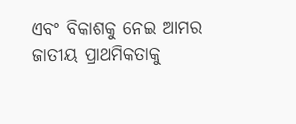ଏବଂ ବିକାଶକୁ ନେଇ ଆମର ଜାତୀୟ ପ୍ରାଥମିକତାକୁ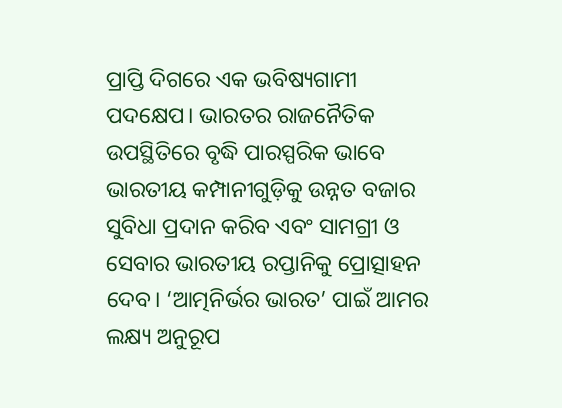ପ୍ରାପ୍ତି ଦିଗରେ ଏକ ଭବିଷ୍ୟଗାମୀ ପଦକ୍ଷେପ। ଭାରତର ରାଜନୈତିକ ଉପସ୍ଥିତିରେ ବୃଦ୍ଧି ପାରସ୍ପରିକ ଭାବେ ଭାରତୀୟ କମ୍ପାନୀଗୁଡ଼ିକୁ ଉନ୍ନତ ବଜାର ସୁବିଧା ପ୍ରଦାନ କରିବ ଏବଂ ସାମଗ୍ରୀ ଓ ସେବାର ଭାରତୀୟ ରପ୍ତାନିକୁ ପ୍ରୋତ୍ସାହନ ଦେବ। ‘ଆତ୍ମନିର୍ଭର ଭାରତ’ ପାଇଁ ଆମର ଲକ୍ଷ୍ୟ ଅନୁରୂପ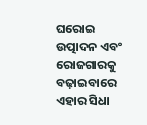ଘରୋଇ ଉତ୍ପାଦନ ଏବଂ ରୋଜଗାରକୁ ବଢ଼ାଇବାରେ ଏହାର ସିଧା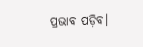ପ୍ରଭାବ ପଡ଼ିବ।